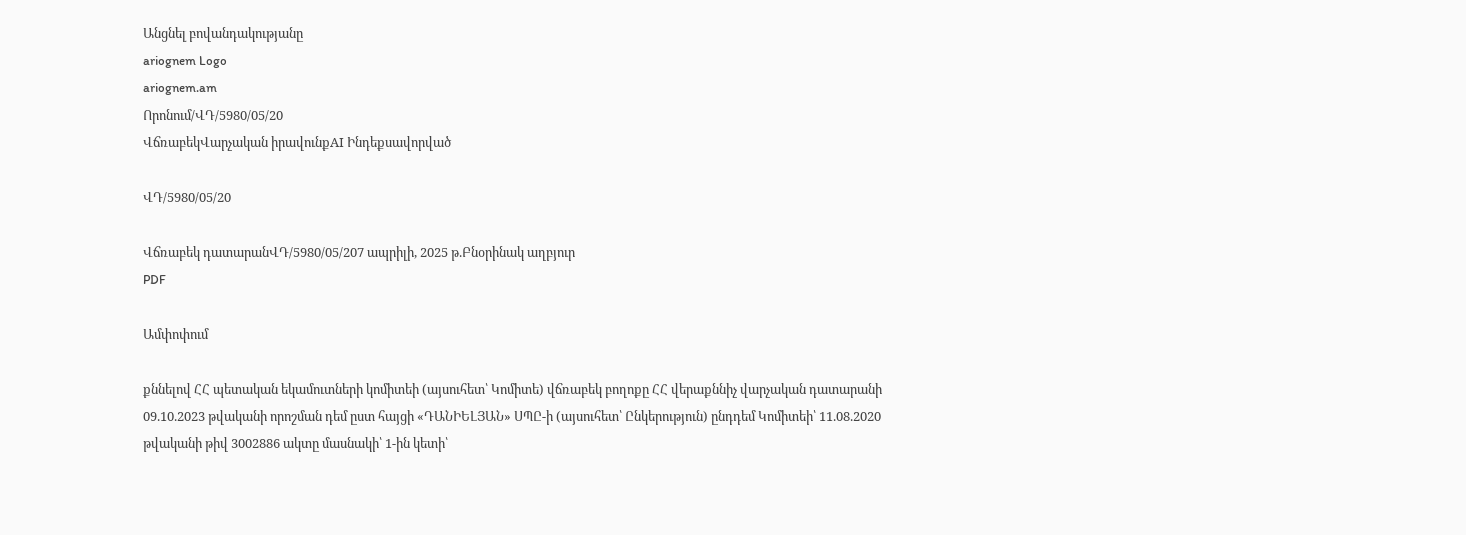Անցնել բովանդակությանը
ariognem Logo
ariognem.am
Որոնում/ՎԴ/5980/05/20
ՎճռաբեկՎարչական իրավունքAI Ինդեքսավորված

ՎԴ/5980/05/20

Վճռաբեկ դատարանՎԴ/5980/05/207 ապրիլի, 2025 թ.Բնօրինակ աղբյուր
PDF

Ամփոփում

քննելով ՀՀ պետական եկամուտների կոմիտեի (այսուհետ՝ Կոմիտե) վճռաբեկ բողոքը ՀՀ վերաքննիչ վարչական դատարանի 09.10.2023 թվականի որոշման դեմ ըստ հայցի «ԴԱՆԻԵԼՅԱՆ» ՍՊԸ-ի (այսուհետ՝ Ընկերություն) ընդդեմ Կոմիտեի՝ 11.08.2020 թվականի թիվ 3002886 ակտը մասնակի՝ 1-ին կետի՝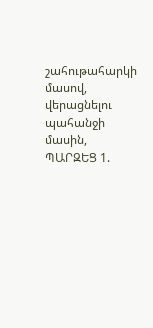շահութահարկի մասով, վերացնելու պահանջի մասին, ՊԱՐԶԵՑ 1.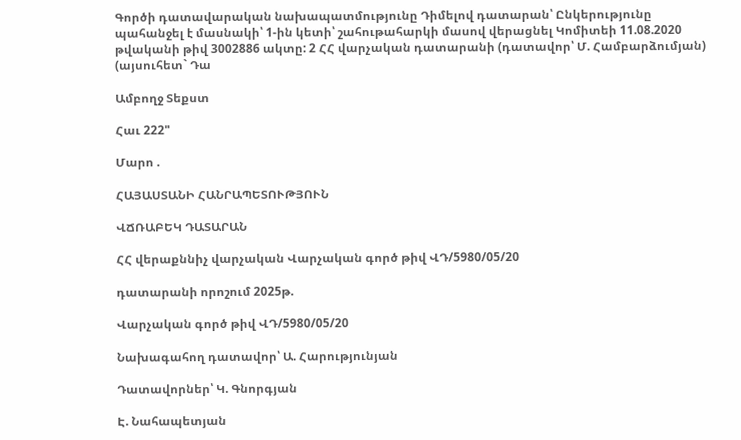Գործի դատավարական նախապատմությունը Դիմելով դատարան՝ Ընկերությունը պահանջել է մասնակի՝ 1-ին կետի՝ շահութահարկի մասով վերացնել Կոմիտեի 11.08.2020 թվականի թիվ 3002886 ակտը: 2 ՀՀ վարչական դատարանի (դատավոր՝ Մ. Համբարձումյան) (այսուհետ` Դա

Ամբողջ Տեքստ

Հաւ 222"

Մարո .

ՀԱՅԱՍՏԱՆԻ ՀԱՆՐԱՊԵՏՈՒԹՅՈՒՆ

ՎՃՌԱԲԵԿ ԴԱՏԱՐԱՆ

ՀՀ վերաքննիչ վարչական Վարչական գործ թիվ ՎԴ/5980/05/20

դատարանի որոշում 2025թ.

Վարչական գործ թիվ ՎԴ/5980/05/20

Նախագահող դատավոր՝ Ա. Հարությունյան

Դատավորներ՝ Կ. Գնորգյան

Է. Նահապետյան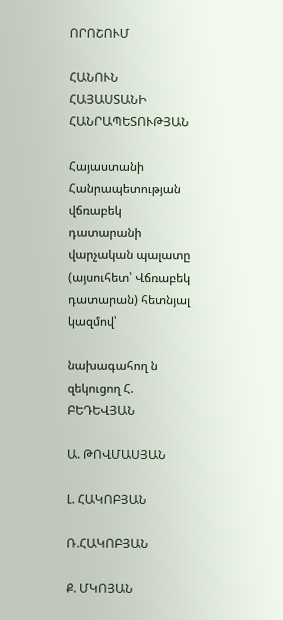ՈՐՈՇՈՒՄ

ՀԱՆՈՒՆ ՀԱՅԱՍՏԱՆԻ ՀԱՆՐԱՊԵՏՈՒԹՅԱՆ

Հայաստանի Հանրապետության վճռաբեկ դատարանի վարչական պալատը (այսուհետ՝ Վճռաբեկ դատարան) հետնյալ կազմով՝

նախագահող ն զեկուցող Հ. ԲԵԴԵՎՅԱՆ

Ա. ԹՈՎՄԱՍՅԱՆ

Լ. ՀԱԿՈԲՅԱՆ

Ռ.ՀԱԿՈԲՅԱՆ

Ք. ՄԿՈՅԱՆ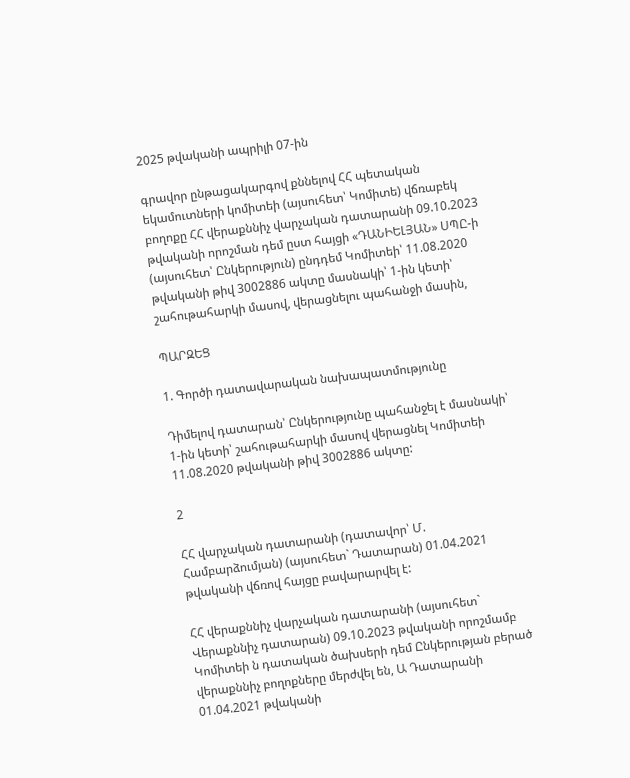2025 թվականի ապրիլի 07-ին

գրավոր ընթացակարգով քննելով ՀՀ պետական եկամուտների կոմիտեի (այսուհետ՝ Կոմիտե) վճռաբեկ բողոքը ՀՀ վերաքննիչ վարչական դատարանի 09.10.2023 թվականի որոշման դեմ ըստ հայցի «ԴԱՆԻԵԼՅԱՆ» ՍՊԸ-ի (այսուհետ՝ Ընկերություն) ընդդեմ Կոմիտեի՝ 11.08.2020 թվականի թիվ 3002886 ակտը մասնակի՝ 1-ին կետի՝ շահութահարկի մասով, վերացնելու պահանջի մասին,

ՊԱՐԶԵՑ

1. Գործի դատավարական նախապատմությունը

Դիմելով դատարան՝ Ընկերությունը պահանջել է մասնակի՝ 1-ին կետի՝ շահութահարկի մասով վերացնել Կոմիտեի 11.08.2020 թվականի թիվ 3002886 ակտը:

2

ՀՀ վարչական դատարանի (դատավոր՝ Մ. Համբարձումյան) (այսուհետ` Դատարան) 01.04.2021 թվականի վճռով հայցը բավարարվել է:

ՀՀ վերաքննիչ վարչական դատարանի (այսուհետ` Վերաքննիչ դատարան) 09.10.2023 թվականի որոշմամբ Կոմիտեի ն դատական ծախսերի դեմ Ընկերության բերած վերաքննիչ բողոքները մերժվել են, Ա Դատարանի 01.04.2021 թվականի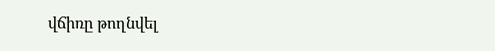վճիռը թողնվել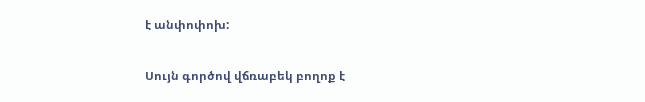է անփոփոխ:

Սույն գործով վճռաբեկ բողոք է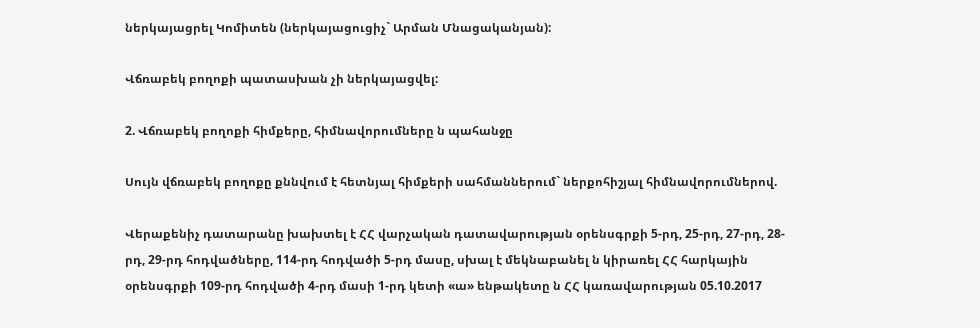ներկայացրել Կոմիտեն (ներկայացուցիչ` Արման Մնացականյան):

Վճռաբեկ բողոքի պատասխան չի ներկայացվել:

2. Վճռաբեկ բողոքի հիմքերը, հիմնավորումները ն պահանջը

Սույն վճռաբեկ բողոքը քննվում է հետնյալ հիմքերի սահմաններում` ներքոհիշյալ հիմնավորումներով.

Վերաքենիչ դատարանը խախտել է ՀՀ վարչական դատավարության օրենսգրքի 5-րդ, 25-րդ, 27-րդ, 28-րդ, 29-րդ հոդվածները, 114-րդ հոդվածի 5-րդ մասը, սխալ է մեկնաբանել ն կիրառել ՀՀ հարկային օրենսգրքի 109-րդ հոդվածի 4-րդ մասի 1-րդ կետի «ա» ենթակետը ն ՀՀ կառավարության 05.10.2017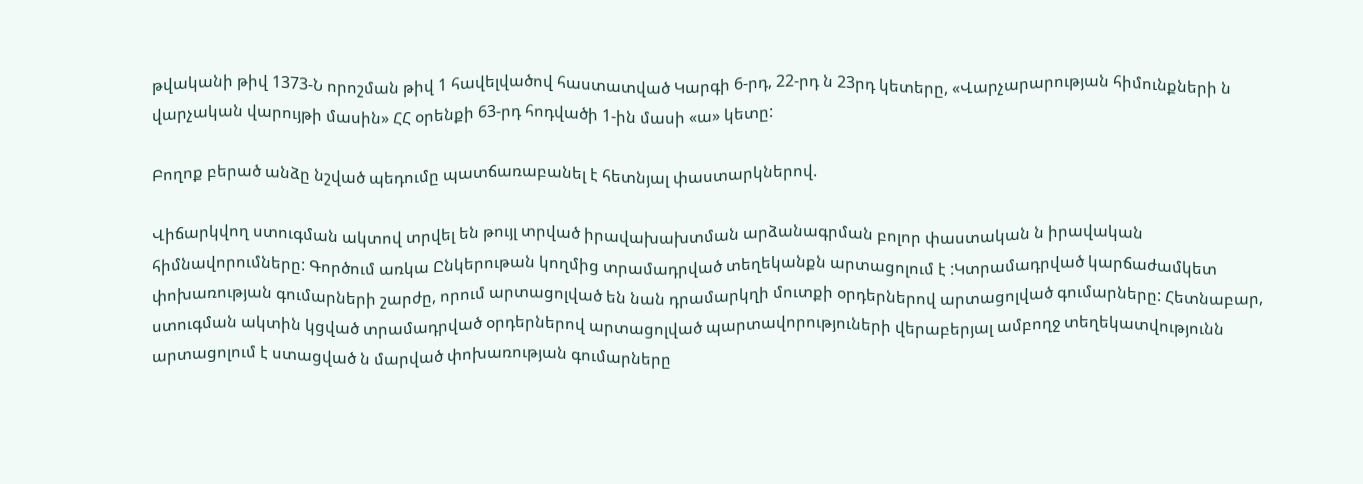թվականի թիվ 1373-Ն որոշման թիվ 1 հավելվածով հաստատված Կարգի 6-րդ, 22-րդ ն 23րդ կետերը, «Վարչարարության հիմունքների ն վարչական վարույթի մասին» ՀՀ օրենքի 63-րդ հոդվածի 1-ին մասի «ա» կետը:

Բողոք բերած անձը նշված պեդումը պատճառաբանել է հետնյալ փաստարկներով.

Վիճարկվող ստուգման ակտով տրվել են թույլ տրված իրավախախտման արձանագրման բոլոր փաստական ն իրավական հիմնավորումները: Գործում առկա Ընկերութան կողմից տրամադրված տեղեկանքն արտացոլում է :Կտրամադրված կարճաժամկետ փոխառության գումարների շարժը, որում արտացոլված են նան դրամարկղի մուտքի օրդերներով արտացոլված գումարները: Հետնաբար, ստուգման ակտին կցված տրամադրված օրդերներով արտացոլված պարտավորություների վերաբերյալ ամբողջ տեղեկատվությունն արտացոլում է ստացված ն մարված փոխառության գումարները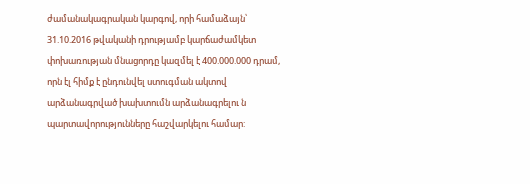ժամանակագրական կարգով, որի համաձայն՝ 31.10.2016 թվականի դրությամբ կարճաժամկետ փոխառության մնացորդը կազմել է 400.000.000 դրամ, որն էլ հիմք է ընդունվել ստուգման ակտով արձանագրված խախտումն արձանագրելու ն պարտավորությունները հաշվարկելու համար: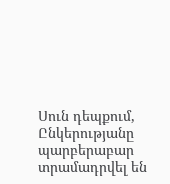Սուն դեպքում, Ընկերությանը պարբերաբար տրամադրվել են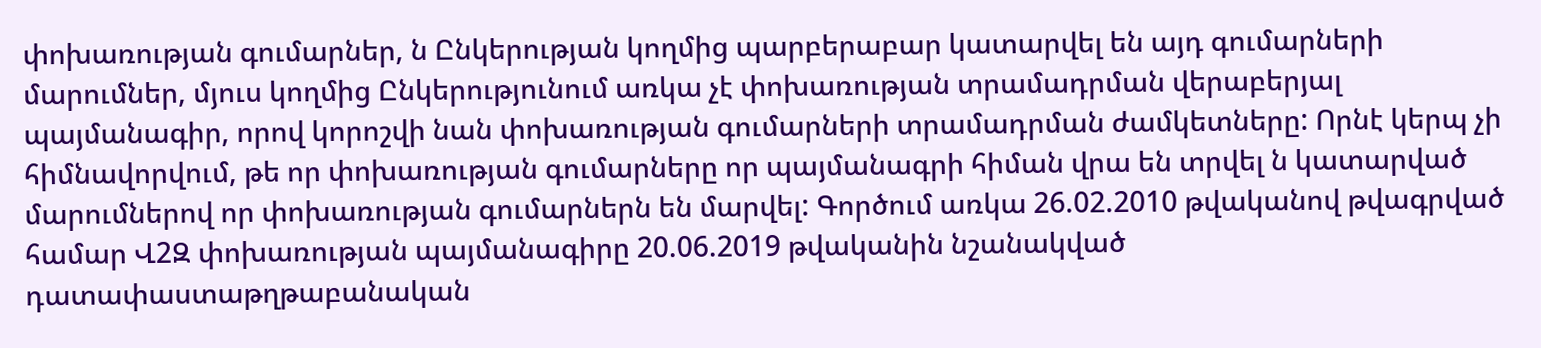փոխառության գումարներ, ն Ընկերության կողմից պարբերաբար կատարվել են այդ գումարների մարումներ, մյուս կողմից Ընկերությունում առկա չէ փոխառության տրամադրման վերաբերյալ պայմանագիր, որով կորոշվի նան փոխառության գումարների տրամադրման ժամկետները: Որնէ կերպ չի հիմնավորվում, թե որ փոխառության գումարները որ պայմանագրի հիման վրա են տրվել ն կատարված մարումներով որ փոխառության գումարներն են մարվել: Գործում առկա 26.02.2010 թվականով թվագրված համար Վ2Զ փոխառության պայմանագիրը 20.06.2019 թվականին նշանակված դատափաստաթղթաբանական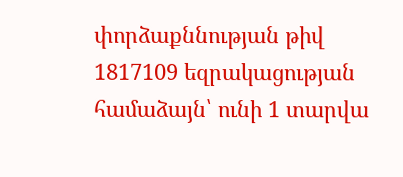փորձաքննության թիվ 1817109 եզրակացության համաձայն՝ ունի 1 տարվա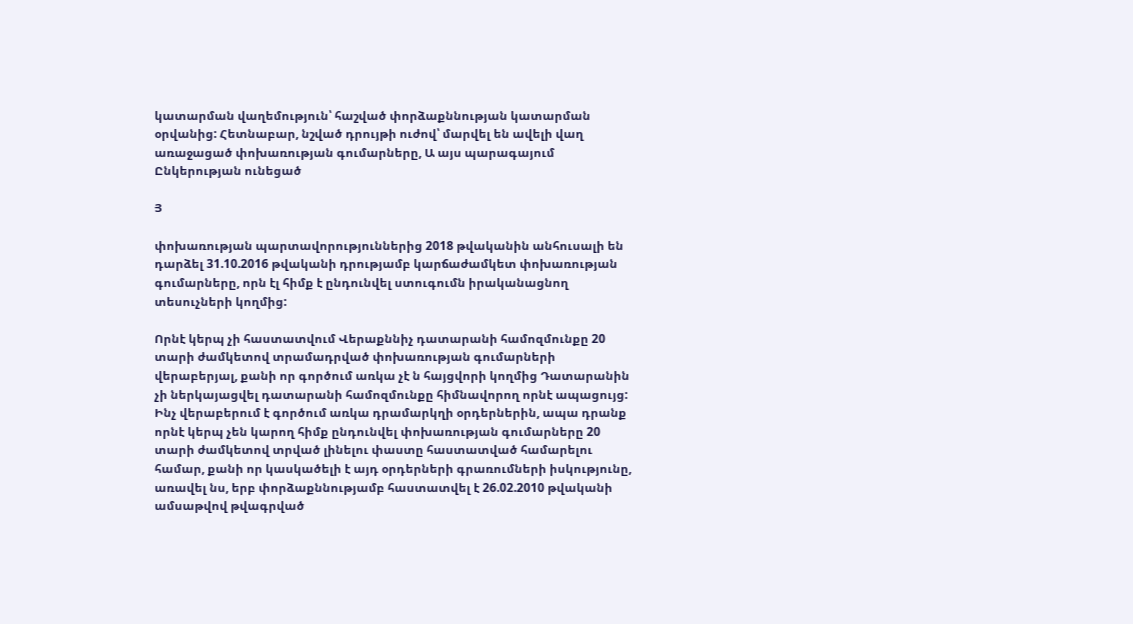կատարման վաղեմություն՝ հաշված փորձաքննության կատարման օրվանից: Հետնաբար, նշված դրույթի ուժով՝ մարվել են ավելի վաղ առաջացած փոխառության գումարները, Ա այս պարագայում Ընկերության ունեցած

Յ

փոխառության պարտավորություններից 2018 թվականին անհուսալի են դարձել 31.10.2016 թվականի դրությամբ կարճաժամկետ փոխառության գումարները, որն էլ հիմք է ընդունվել ստուգումն իրականացնող տեսուչների կողմից:

Որնէ կերպ չի հաստատվում Վերաքննիչ դատարանի համոզմունքը 20 տարի ժամկետով տրամադրված փոխառության գումարների վերաբերյալ, քանի որ գործում առկա չէ ն հայցվորի կողմից Դատարանին չի ներկայացվել դատարանի համոզմունքը հիմնավորող որնէ ապացույց: Ինչ վերաբերում է գործում առկա դրամարկղի օրդերներին, ապա դրանք որնէ կերպ չեն կարող հիմք ընդունվել փոխառության գումարները 20 տարի ժամկետով տրված լինելու փաստը հաստատված համարելու համար, քանի որ կասկածելի է այդ օրդերների գրառումների իսկությունը, առավել նս, երբ փորձաքննությամբ հաստատվել է 26.02.2010 թվականի ամսաթվով թվագրված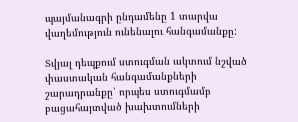պայմանագրի ընդամենը 1 տարվա վաղեմություն ունենալու հանգամանքը:

Տվյալ դեպքում ստուգման ակտում նշված փաստական հանգամանքների շարադրանքը՝ որպես ստուգմամբ բացահայտված խախտումների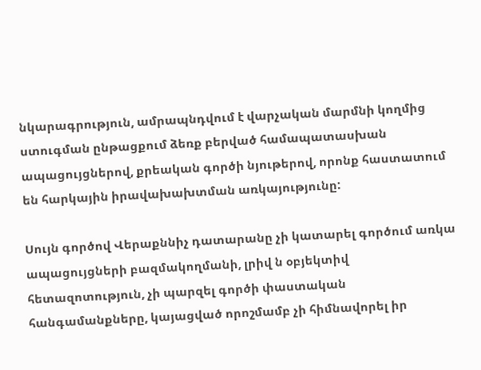նկարագրություն, ամրապնդվում է վարչական մարմնի կողմից ստուգման ընթացքում ձեռք բերված համապատասխան ապացույցներով, քրեական գործի նյութերով, որոնք հաստատում են հարկային իրավախախտման առկայությունը:

Սույն գործով Վերաքննիչ դատարանը չի կատարել գործում առկա ապացույցների բազմակողմանի, լրիվ ն օբյեկտիվ հետազոտություն, չի պարզել գործի փաստական հանգամանքները, կայացված որոշմամբ չի հիմնավորել իր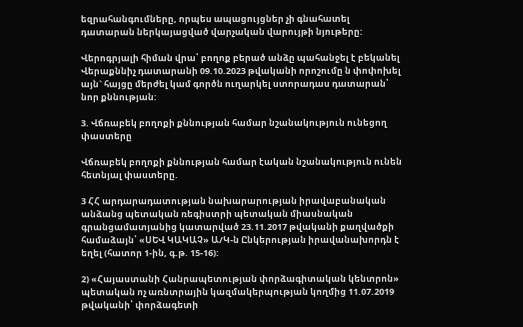եզրահանգումները, որպես ապացույցներ չի գնահատել դատարան ներկայացված վարչական վարույթի նյութերը:

Վերոգրյալի հիման վրա՝ բողոք բերած անձը պահանջել է բեկանել Վերաքննիչ դատարանի 09.10.2023 թվականի որոշումը ն փոփոխել այն` հայցը մերժել կամ գործն ուղարկել ստորադաս դատարան՝ նոր քննության:

3. Վճռաբեկ բողոքի քննության համար նշանակություն ունեցող փաստերը

Վճռաբեկ բողոքի քննության համար էական նշանակություն ունեն հետնյալ փաստերը.

3 ՀՀ արդարադատության նախարարության իրավաբանական անձանց պետական ռեգիստրի պետական միասնական գրանցամատյանից կատարված 23.11.2017 թվականի քաղվածքի համաձայն՝ «ՍԵՎ ԿԱԿԱՉ» Ա/Կ-ն Ընկերության իրավանախորդն է եղել (հատոր 1-ին, գ.թ. 15-16):

2) «Հայաստանի Հանրապետության փորձագիտական կենտրոն» պետական ոչ առնտրային կազմակերպության կողմից 11.07.2019 թվականի՝ փորձագետի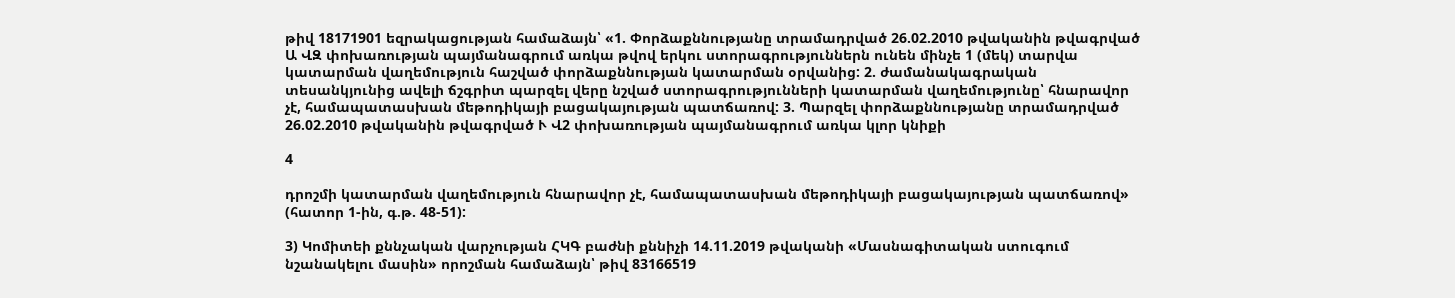թիվ 18171901 եզրակացության համաձայն՝ «1. Փորձաքննությանը տրամադրված 26.02.2010 թվականին թվագրված Ա ՎԶ փոխառության պայմանագրում առկա թվով երկու ստորագրություններն ունեն մինչե 1 (մեկ) տարվա կատարման վաղեմություն հաշված փորձաքննության կատարման օրվանից: 2. ժամանակագրական տեսանկյունից ավելի ճշգրիտ պարզել վերը նշված ստորագրությունների կատարման վաղեմությունը՝ հնարավոր չէ, համապատասխան մեթոդիկայի բացակայության պատճառով: 3. Պարզել փորձաքննությանը տրամադրված 26.02.2010 թվականին թվագրված Ւ Վ2 փոխառության պայմանագրում առկա կլոր կնիքի

4

դրոշմի կատարման վաղեմություն հնարավոր չէ, համապատասխան մեթոդիկայի բացակայության պատճառով» (հատոր 1-ին, գ.թ. 48-51):

3) Կոմիտեի քննչական վարչության ՀԿԳ բաժնի քննիչի 14.11.2019 թվականի «Մասնագիտական ստուգում նշանակելու մասին» որոշման համաձայն՝ թիվ 83166519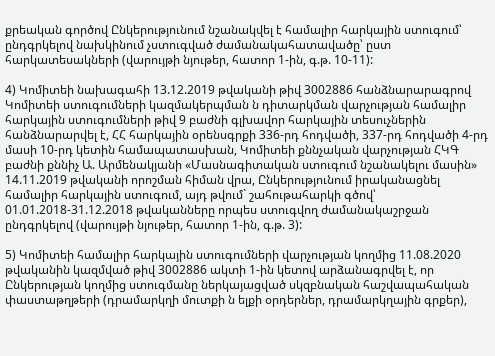քրեական գործով Ընկերությունում նշանակվել է համալիր հարկային ստուգում՝ ընդգրկելով նախկինում չստուգված ժամանակահատավածը՝ ըստ հարկատեսակների (վարույթի նյութեր, հատոր 1-ին, գ.թ. 10-11):

4) Կոմիտեի նախագահի 13.12.2019 թվականի թիվ 3002886 հանձնարարագրով Կոմիտեի ստուգումների կազմակերպման ն դիտարկման վարչության համալիր հարկային ստուգումների թիվ 9 բաժնի գլխավոր հարկային տեսուչներին հանձնարարվել է, ՀՀ հարկային օրենսգրքի 336-րդ հոդվածի, 337-րդ հոդվածի 4-րդ մասի 10-րդ կետին համապատասխան, Կոմիտեի քննչական վարչության ՀԿԳ բաժնի քննիչ Ա. Արմենակյանի «Մասնագիտական ստուգում նշանակելու մասին» 14.11.2019 թվականի որոշման հիման վրա, Ընկերությունում իրականացնել համալիր հարկային ստուգում, այդ թվում` շահութահարկի գծով՝ 01.01.2018-31.12.2018 թվականները որպես ստուգվող ժամանակաշրջան ընդգրկելով (վարույթի նյութեր, հատոր 1-ին, գ.թ. 3):

5) Կոմիտեի համալիր հարկային ստուգումների վարչության կողմից 11.08.2020 թվականին կազմված թիվ 3002886 ակտի 1-ին կետով արձանագրվել է, որ Ընկերության կողմից ստուգմանը ներկայացված սկզբնական հաշվապահական փաստաթղթերի (դրամարկղի մուտքի ն ելքի օրդերներ, դրամարկղային գրքեր),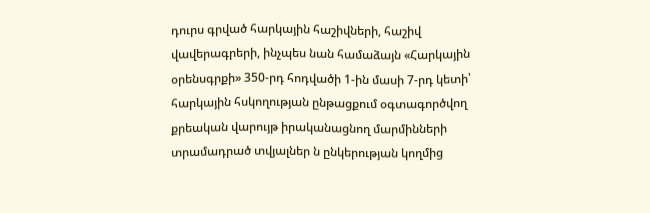դուրս գրված հարկային հաշիվների, հաշիվ վավերագրերի, ինչպես նան համաձայն «Հարկային օրենսգրքի» 350-րդ հոդվածի 1-ին մասի 7-րդ կետի՝ հարկային հսկողության ընթացքում օգտագործվող քրեական վարույթ իրականացնող մարմինների տրամադրած տվյալներ ն ընկերության կողմից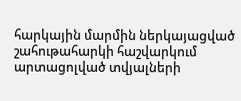հարկային մարմին ներկայացված շահութահարկի հաշվարկում արտացոլված տվյալների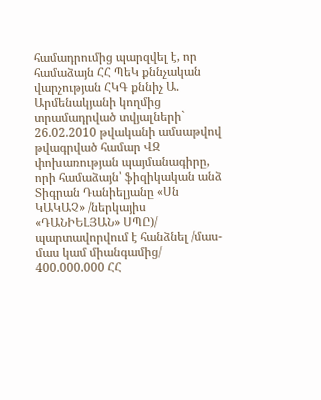համադրումից պարզվել է, որ համաձայն ՀՀ ՊեԿ քննչական վարչության ՀԿԳ քննիչ Ա. Արմենակյանի կողմից տրամադրված տվյալների` 26.02.2010 թվականի ամսաթվով թվագրված համար ՎԶ փոխառության պայմանագիրը, որի համաձայն՝ ֆիզիկական անձ Տիգրան Դանիելյանը «Սն ԿԱԿԱՉ» /ներկայիս «ԴԱՆԻԵԼՅԱՆ» ՍՊԸ)/ պարտավորվում է հանձնել /մաս-մաս կամ միանգամից/ 400.000.000 ՀՀ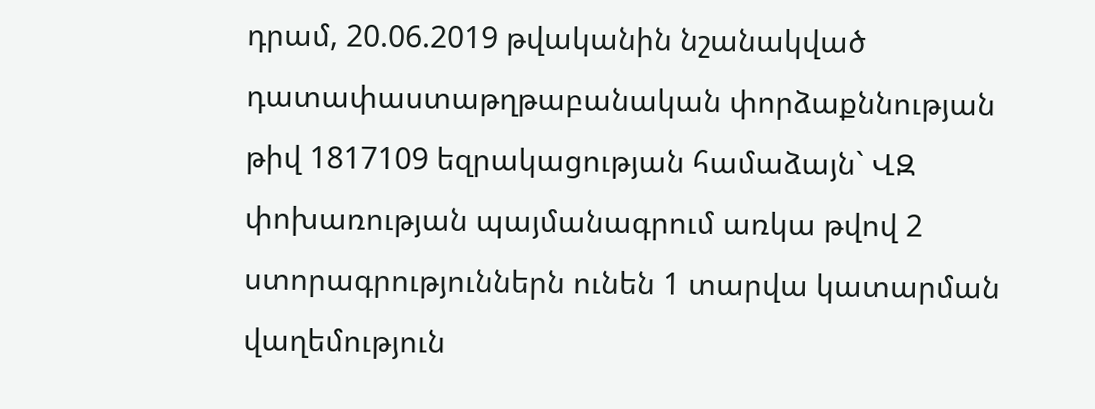դրամ, 20.06.2019 թվականին նշանակված դատափաստաթղթաբանական փորձաքննության թիվ 1817109 եզրակացության համաձայն` ՎԶ փոխառության պայմանագրում առկա թվով 2 ստորագրություններն ունեն 1 տարվա կատարման վաղեմություն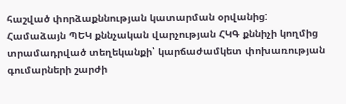հաշված փորձաքննության կատարման օրվանից: Համաձայն ՊԵԿ քննչական վարչության ՀԿԳ քննիչի կողմից տրամադրված տեղեկանքի՝ կարճաժամկետ փոխառության գումարների շարժի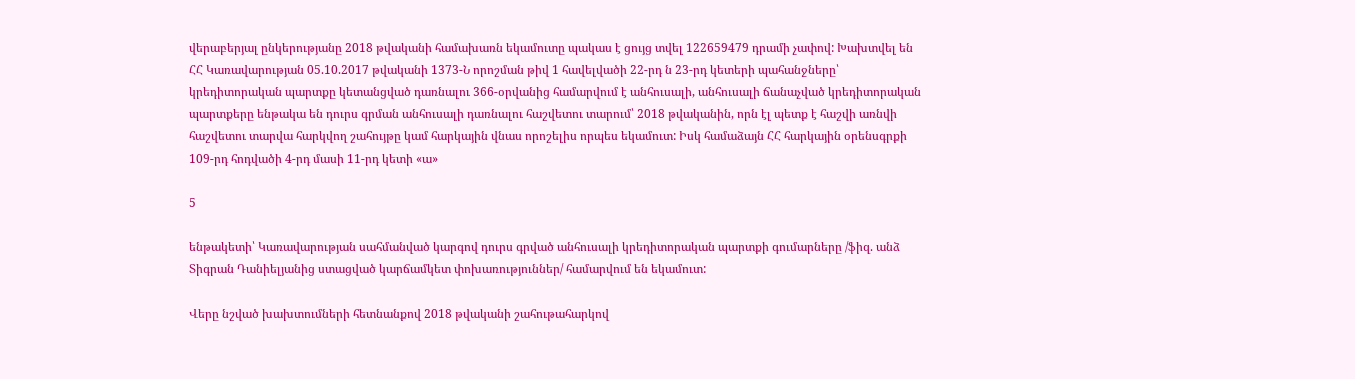վերաբերյալ ընկերությանը 2018 թվականի համախառն եկամուտը պակաս է ցույց տվել 122659479 դրամի չափով: Խախտվել են ՀՀ Կառավարության 05.10.2017 թվականի 1373-Ն որոշման թիվ 1 հավելվածի 22-րդ ն 23-րդ կետերի պահանջները՝ կրեդիտորական պարտքը կետանցված դառնալու 366-օրվանից համարվում է անհուսալի, անհուսալի ճանաչված կրեդիտորական պարտքերը ենթակա են դուրս գրման անհուսալի դառնալու հաշվետու տարում՝ 2018 թվականին, որն էլ պետք է հաշվի առնվի հաշվետու տարվա հարկվող շահույթը կամ հարկային վնաս որոշելիս որպես եկամուտ: Իսկ համաձայն ՀՀ հարկային օրենսգրքի 109-րդ հոդվածի 4-րդ մասի 11-րդ կետի «ա»

5

ենթակետի՝ Կառավարության սահմանված կարգով դուրս գրված անհուսալի կրեդիտորական պարտքի գումարները /ֆիզ. անձ Տիգրան Դանիելյանից ստացված կարճամկետ փոխառություններ/ համարվում են եկամուտ:

Վերը նշված խախտումների հետնանքով 2018 թվականի շահութահարկով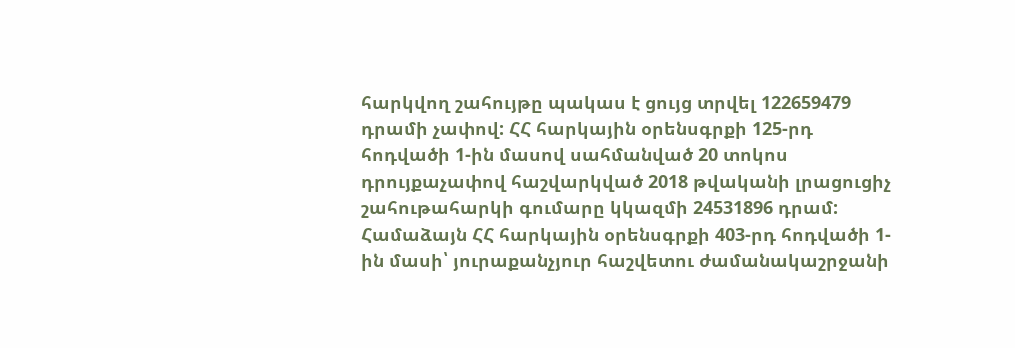հարկվող շահույթը պակաս է ցույց տրվել 122659479 դրամի չափով: ՀՀ հարկային օրենսգրքի 125-րդ հոդվածի 1-ին մասով սահմանված 20 տոկոս դրույքաչափով հաշվարկված 2018 թվականի լրացուցիչ շահութահարկի գումարը կկազմի 24531896 դրամ: Համաձայն ՀՀ հարկային օրենսգրքի 403-րդ հոդվածի 1-ին մասի՝ յուրաքանչյուր հաշվետու ժամանակաշրջանի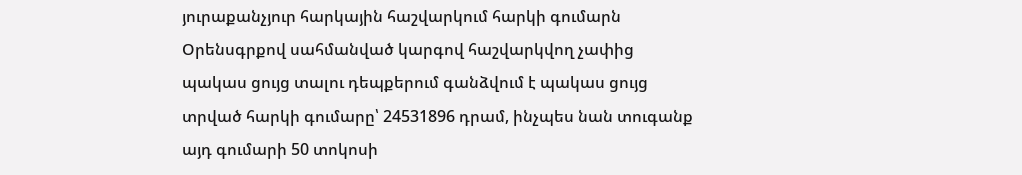յուրաքանչյուր հարկային հաշվարկում հարկի գումարն Օրենսգրքով սահմանված կարգով հաշվարկվող չափից պակաս ցույց տալու դեպքերում գանձվում է պակաս ցույց տրված հարկի գումարը՝ 24531896 դրամ, ինչպես նան տուգանք այդ գումարի 50 տոկոսի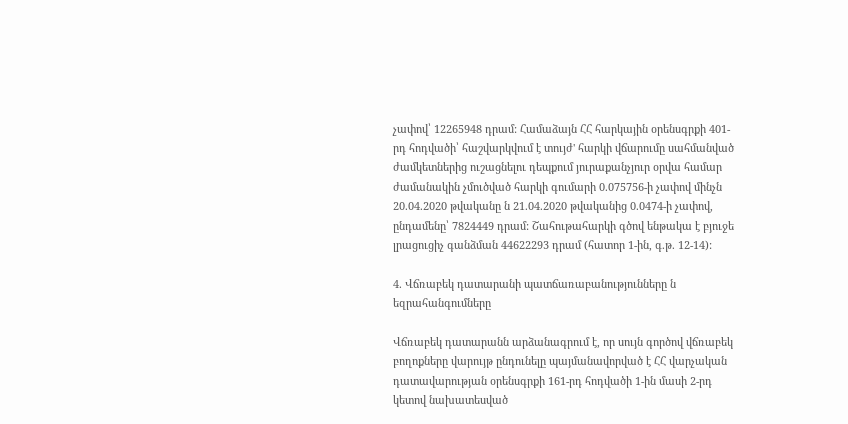չափով՝ 12265948 դրամ: Համաձայն ՀՀ հարկային օրենսգրքի 401-րդ հոդվածի՝ հաշվարկվում է տույժ' հարկի վճարումը սահմանված ժամկետներից ուշացնելու դեպքում յուրաքանչյուր օրվա համար ժամանակին չմուծված հարկի գումարի 0.075756-ի չափով մինչն 20.04.2020 թվականը ն 21.04.2020 թվականից 0.0474-ի չափով, ընդամենը՝ 7824449 դրամ: Շահութահարկի գծով ենթակա է բյուջե լրացուցիչ գանձման 44622293 դրամ (հատոր 1-ին, գ.թ. 12-14):

4. Վճռաբեկ դատարանի պատճառաբանությունները ն եզրահանգումները

Վճռաբեկ դատարանն արձանագրում է, որ սույն գործով վճռաբեկ բողոքները վարույթ ընդունելը պայմանավորված է ՀՀ վարչական դատավարության օրենսգրքի 161-րդ հոդվածի 1-ին մասի 2-րդ կետով նախատեսված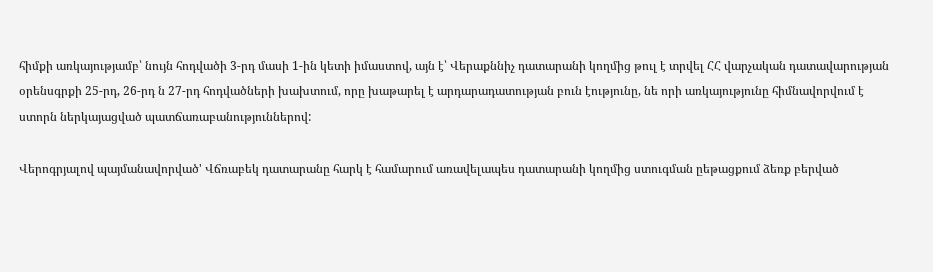հիմքի առկայությամբ՝ նույն հոդվածի 3-րդ մասի 1-ին կետի իմաստով, այն է՝ Վերաքննիչ դատարանի կողմից թուլ է տրվել ՀՀ վարչական դատավարության օրենսգրքի 25-րդ, 26-րդ ն 27-րդ հոդվածների խախտում, որը խաթարել է արդարադատության բուն էությունը, նե որի առկայությունը հիմնավորվում է ստորն ներկայացված պատճառաբանություններով:

Վերոգրյալով պայմանավորված' Վճռաբեկ դատարանը հարկ է համարում առավելապես դատարանի կողմից ստուգման ըեթացքում ձեռք բերված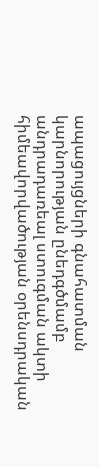ապացույցների գնահատման կարնորության ընեդգծմամբ անդրադառեալ ստուգման ակտի հիմեավորվածության օրենսդրական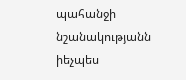պահանջի նշանակությանն իեչպես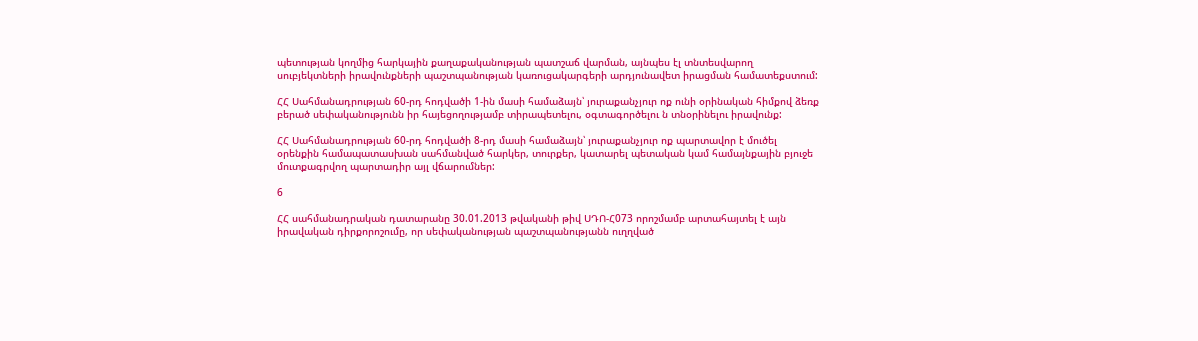պետության կողմից հարկային քաղաքականության պատշաճ վարման, այնպես էլ տնտեսվարող սուբյեկտների իրավունքների պաշտպանության կառուցակարգերի արդյունավետ իրացման համատեքստում:

ՀՀ Սահմանադրության 60-րդ հոդվածի 1-ին մասի համաձայն՝ յուրաքանչյուր ոք ունի օրինական հիմքով ձեռք բերած սեփականությունն իր հայեցողությամբ տիրապետելու, օգտագործելու ն տնօրինելու իրավունք:

ՀՀ Սահմանադրության 60-րդ հոդվածի 8-րդ մասի համաձայն՝ յուրաքանչյուր ոք պարտավոր է մուծել օրենքին համապատասխան սահմանված հարկեր, տուրքեր, կատարել պետական կամ համայնքային բյուջե մուտքագրվող պարտադիր այլ վճարումներ:

6

ՀՀ սահմանադրական դատարանը 30.01.2013 թվականի թիվ ՍԴՈ-Հ073 որոշմամբ արտահայտել է այն իրավական դիրքորոշումը, որ սեփականության պաշտպանությանն ուղղված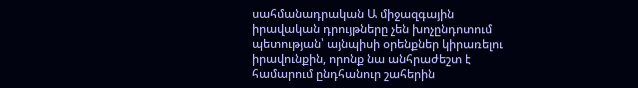սահմանադրական Ա միջազգային իրավական դրույթները չեն խոչընդոտում պետության՝ այնպիսի օրենքներ կիրառելու իրավունքին, որոնք նա անհրաժեշտ է համարում ընդհանուր շահերին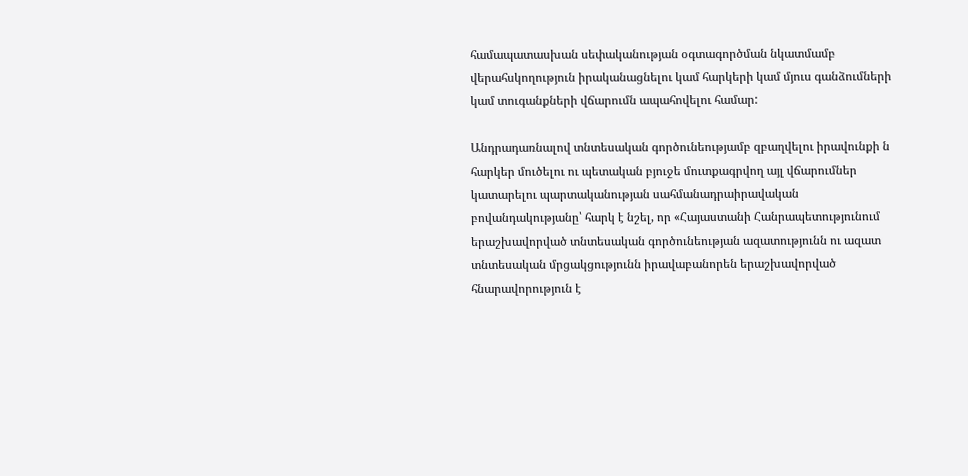համապատասխան սեփականության օգտագործման նկատմամբ վերահսկողություն իրականացնելու կամ հարկերի կամ մյուս գանձումների կամ տուգանքների վճարումն ապահովելու համար:

Անդրադառնալով տնտեսական գործունեությամբ զբաղվելու իրավունքի ն հարկեր մուծելու ու պետական բյուջե մուտքագրվող այլ վճարումներ կատարելու պարտականության սահմանադրաիրավական բովանդակությանը՝ հարկ է նշել, որ «Հայաստանի Հանրապետությունում երաշխավորված տնտեսական գործունեության ազատությունն ու ազատ տնտեսական մրցակցությունն իրավաբանորեն երաշխավորված հնարավորություն է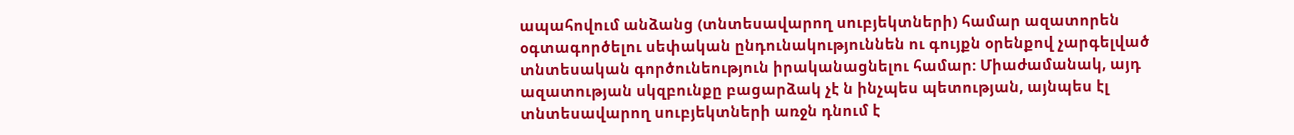ապահովում անձանց (տնտեսավարող սուբյեկտների) համար ազատորեն օգտագործելու սեփական ընդունակություննեն ու գույքն օրենքով չարգելված տնտեսական գործունեություն իրականացնելու համար: Միաժամանակ, այդ ազատության սկզբունքը բացարձակ չէ ն ինչպես պետության, այնպես էլ տնտեսավարող սուբյեկտների առջն դնում է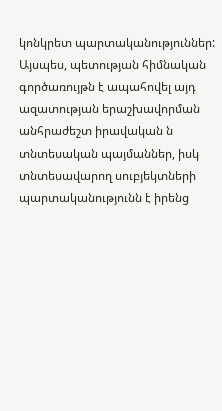կոնկրետ պարտականություններ: Այսպես, պետության հիմնական գործառույթն է ապահովել այդ ազատության երաշխավորման անհրաժեշտ իրավական ն տնտեսական պայմաններ, իսկ տնտեսավարող սուբյեկտների պարտականությունն է իրենց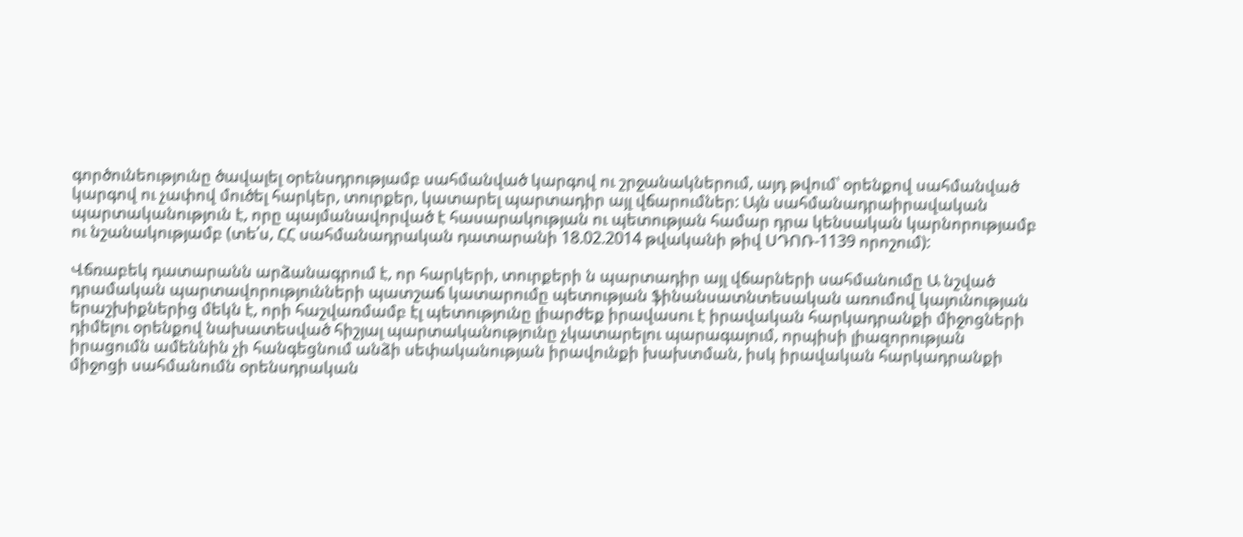գործունեությունը ծավալել օրենսդրությամբ սահմանված կարգով ու շրջանակներում, այդ թվում՝ օրենքով սահմանված կարգով ու չափով մուծել հարկեր, տուրքեր, կատարել պարտադիր այլ վճարումներ: Այն սահմանադրաիրավական պարտականություն է, որը պայմանավորված է հասարակության ու պետության համար դրա կենսական կարնորությամբ ու նշանակությամբ (տե՛ս, ՀՀ սահմանադրական դատարանի 18.02.2014 թվականի թիվ ՍԴՈՌ-1139 որոշում):

Վճռաբեկ դատարանն արձանագրում է, որ հարկերի, տուրքերի ն պարտադիր այլ վճարների սահմանումը Ա նշված դրամական պարտավորությունների պատշաճ կատարումը պետության ֆինանսատնտեսական առումով կայունության երաշխիքներից մեկն է, որի հաշվառմամբ էլ պետությունը լիարժեք իրավասու է իրավական հարկադրանքի միջոցների դիմելու օրենքով նախատեսված հիշյալ պարտականությունը չկատարելու պարագայում, որպիսի լիազորության իրացումն ամեննին չի հանգեցնում անձի սեփականության իրավունքի խախտման, իսկ իրավական հարկադրանքի միջոցի սահմանումն օրենսդրական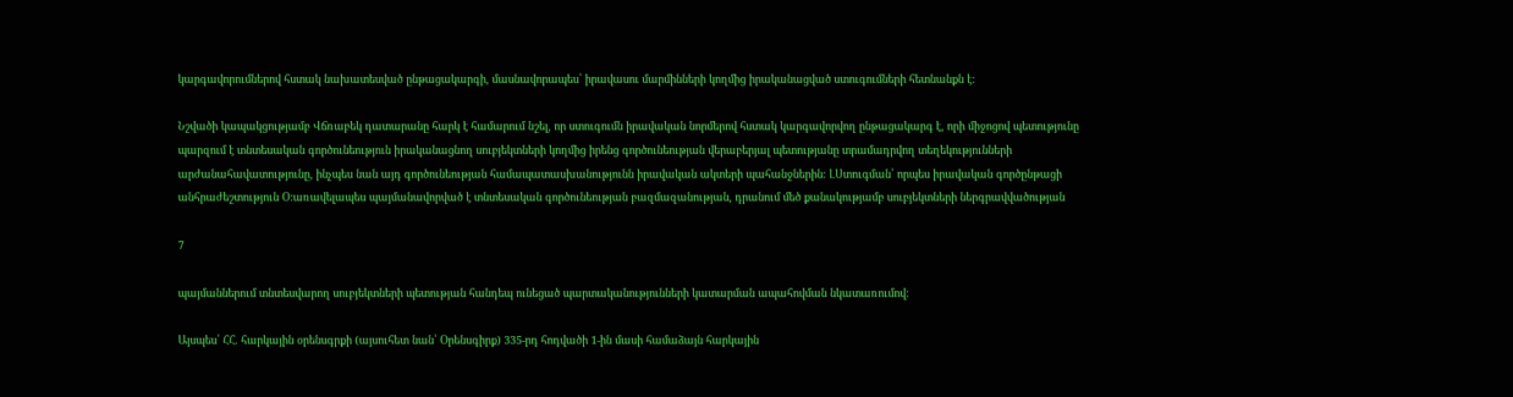կարգավորումներով հստակ նախատեսված ընթացակարգի, մասնավորապես՝ իրավասու մարմինների կողմից իրականացված ստուգումների հետնանքն է:

Նշվածի կապակցությամբ Վճռաբեկ դատարանը հարկ է համարում նշել, որ ստուգումն իրավական նորմերով հստակ կարգավորվող ընթացակարգ է, որի միջոցով պետությունը պարզում է տնտեսական գործունեություն իրականացնող սուբյեկտների կողմից իրենց գործունեության վերաբերյալ պետությանը տրամադրվող տեղեկությունների արժանահավատությունը, ինչպես նան այդ գործունեության համապատասխանությունն իրավական ակտերի պահանջներին: ԼՍտուգման՝ որպես իրավական գործընթացի անհրաժեշտություն Օ:առավելապես պայմանավորված է տնտեսական գործունեության բազմազանության, դրանում մեծ քանակությամբ սուբյեկտների ներգրավվածության

7

պայմաններում տնտեսվարող սուբյեկտների պետության հանդեպ ունեցած պարտականությունների կատարման ապահովման նկատառումով:

Այսպես՝ ՀՀ. հարկային օրենսգրքի (այսուհետ նան՝ Օրենսգիրք) 335-րդ հոդվածի 1-ին մասի համաձայն հարկային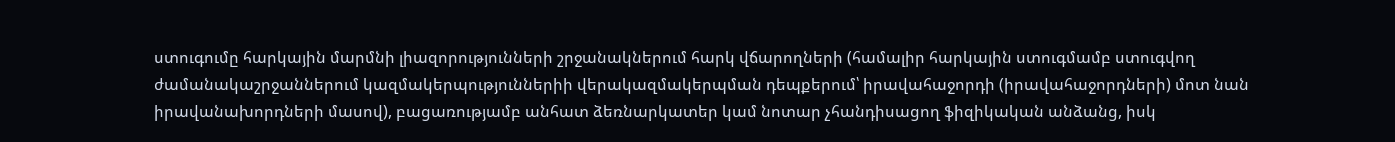ստուգումը հարկային մարմնի լիազորությունների շրջանակներում հարկ վճարողների (համալիր հարկային ստուգմամբ ստուգվող ժամանակաշրջաններում կազմակերպություններիի վերակազմակերպման դեպքերում՝ իրավահաջորդի (իրավահաջորդների) մոտ նան իրավանախորդների մասով), բացառությամբ անհատ ձեռնարկատեր կամ նոտար չհանդիսացող ֆիզիկական անձանց, իսկ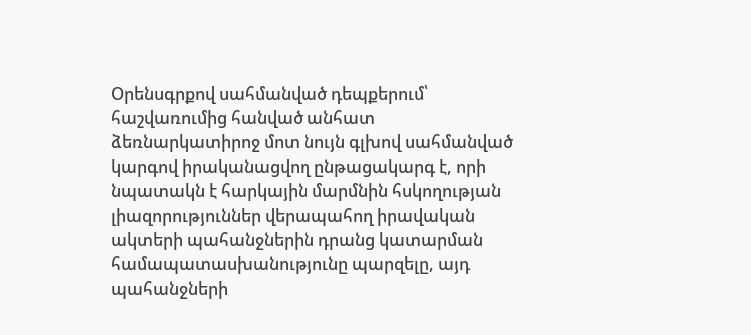Օրենսգրքով սահմանված դեպքերում՝ հաշվառումից հանված անհատ ձեռնարկատիրոջ մոտ նույն գլխով սահմանված կարգով իրականացվող ընթացակարգ է, որի նպատակն է հարկային մարմնին հսկողության լիազորություններ վերապահող իրավական ակտերի պահանջներին դրանց կատարման համապատասխանությունը պարզելը, այդ պահանջների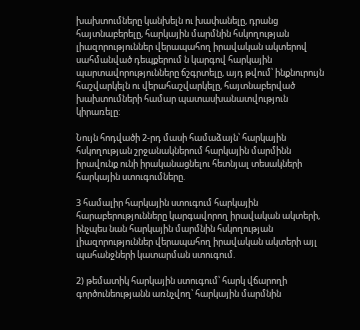խախտումները կանխելն ու խափանելը, դրանց հայտնաբերելը, հարկային մարմնին հսկողության լիազորություններ վերապահող իրավական ակտերով սահմանված դեպքերում ն կարգով հարկային պարտավորությունները ճշգրտելը, այդ թվում՝ ինքնուրույն հաշվարկելն ու վերահաշվարկելը, հայտնաբերված խախտումների համար պատասխանատվություն կիրառելը:

Նույն հոդվածի 2-րդ մասի համաձայն՝ հարկային հսկողության շրջանակներում հարկային մարմինն իրավունք ունի իրականացնելու հետնյալ տեսակների հարկային ստուգումները.

3 համալիր հարկային ստուգում հարկային հարաբերությունները կարգավորող իրավական ակտերի, ինչպես նան հարկային մարմնին հսկողության լիազորություններ վերապահող իրավական ակտերի այլ պահանջների կատարման ստուգում.

2) թեմատիկ հարկային ստուգում՝ հարկ վճարողի գործունեությանն առնչվող՝ հարկային մարմնին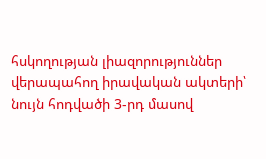հսկողության լիազորություններ վերապահող իրավական ակտերի՝ նույն հոդվածի 3-րդ մասով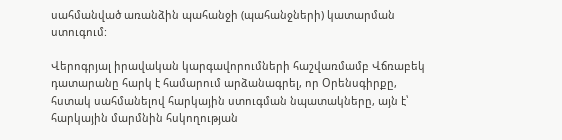սահմանված առանձին պահանջի (պահանջների) կատարման ստուգում:

Վերոգրյալ իրավական կարգավորումների հաշվառմամբ Վճռաբեկ դատարանը հարկ է համարում արձանագրել, որ Օրենսգիրքը, հստակ սահմանելով հարկային ստուգման նպատակները, այն է՝ հարկային մարմնին հսկողության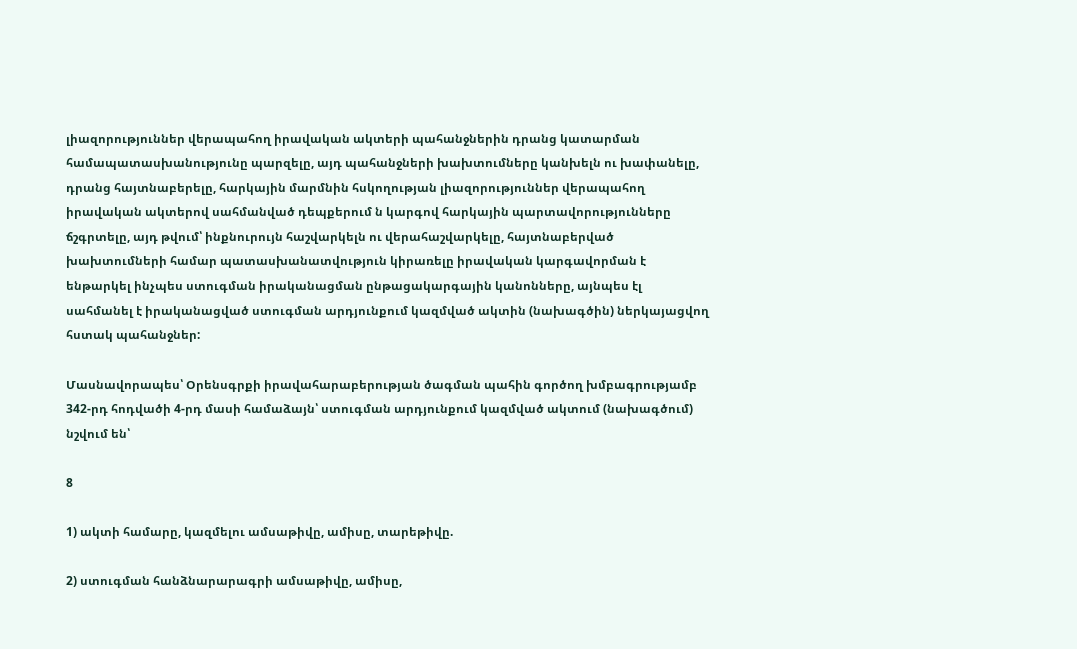լիազորություններ վերապահող իրավական ակտերի պահանջներին դրանց կատարման համապատասխանությունը պարզելը, այդ պահանջների խախտումները կանխելն ու խափանելը, դրանց հայտնաբերելը, հարկային մարմնին հսկողության լիազորություններ վերապահող իրավական ակտերով սահմանված դեպքերում ն կարգով հարկային պարտավորությունները ճշգրտելը, այդ թվում՝ ինքնուրույն հաշվարկելն ու վերահաշվարկելը, հայտնաբերված խախտումների համար պատասխանատվություն կիրառելը իրավական կարգավորման է ենթարկել ինչպես ստուգման իրականացման ընթացակարգային կանոնները, այնպես էլ սահմանել է իրականացված ստուգման արդյունքում կազմված ակտին (նախագծին) ներկայացվող հստակ պահանջներ:

Մասնավորապես՝ Օրենսգրքի իրավահարաբերության ծագման պահին գործող խմբագրությամբ 342-րդ հոդվածի 4-րդ մասի համաձայն՝ ստուգման արդյունքում կազմված ակտում (նախագծում) նշվում են՝

8

1) ակտի համարը, կազմելու ամսաթիվը, ամիսը, տարեթիվը.

2) ստուգման հանձնարարագրի ամսաթիվը, ամիսը,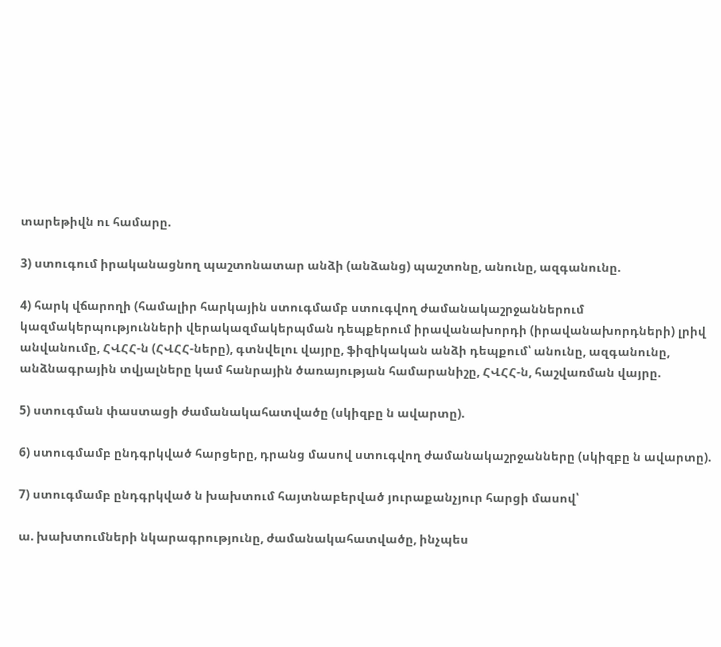տարեթիվն ու համարը.

3) ստուգում իրականացնող պաշտոնատար անձի (անձանց) պաշտոնը, անունը, ազգանունը.

4) հարկ վճարողի (համալիր հարկային ստուգմամբ ստուգվող ժամանակաշրջաններում կազմակերպությունների վերակազմակերպման դեպքերում իրավանախորդի (իրավանախորդների) լրիվ անվանումը, ՀՎՀՀ-ն (ՀՎՀՀ-ները), գտնվելու վայրը, ֆիզիկական անձի դեպքում՝ անունը, ազգանունը, անձնագրային տվյալները կամ հանրային ծառայության համարանիշը, ՀՎՀՀ-ն, հաշվառման վայրը.

5) ստուգման փաստացի ժամանակահատվածը (սկիզբը ն ավարտը).

6) ստուգմամբ ընդգրկված հարցերը, դրանց մասով ստուգվող ժամանակաշրջանները (սկիզբը ն ավարտը).

7) ստուգմամբ ընդգրկված ն խախտում հայտնաբերված յուրաքանչյուր հարցի մասով՝

ա. խախտումների նկարագրությունը, ժամանակահատվածը, ինչպես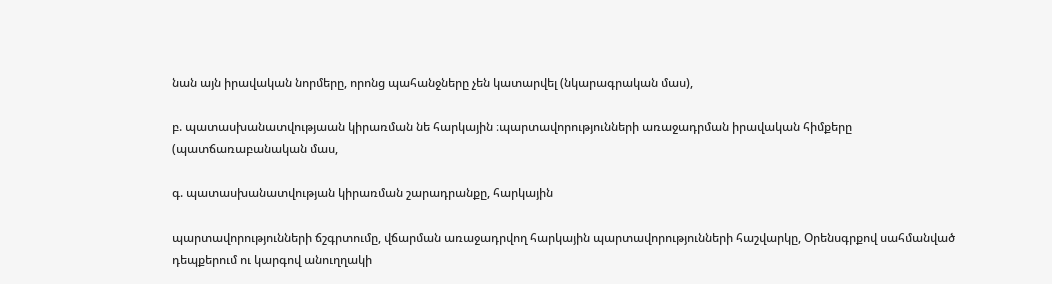նան այն իրավական նորմերը, որոնց պահանջները չեն կատարվել (նկարագրական մաս),

բ. պատասխանատվությաան կիրառման նե հարկային ։պարտավորությունների առաջադրման իրավական հիմքերը (պատճառաբանական մաս,

գ. պատասխանատվության կիրառման շարադրանքը, հարկային

պարտավորությունների ճշգրտումը, վճարման առաջադրվող հարկային պարտավորությունների հաշվարկը, Օրենսգրքով սահմանված դեպքերում ու կարգով անուղղակի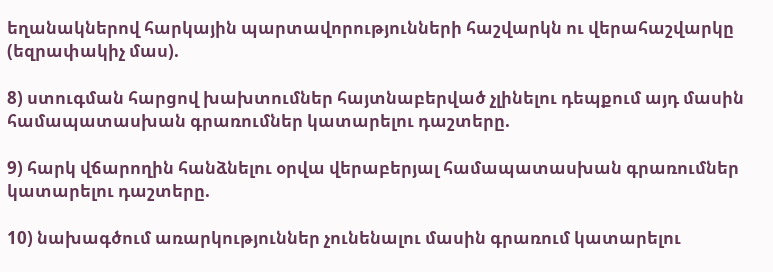եղանակներով հարկային պարտավորությունների հաշվարկն ու վերահաշվարկը (եզրափակիչ մաս).

8) ստուգման հարցով խախտումներ հայտնաբերված չլինելու դեպքում այդ մասին համապատասխան գրառումներ կատարելու դաշտերը.

9) հարկ վճարողին հանձնելու օրվա վերաբերյալ համապատասխան գրառումներ կատարելու դաշտերը.

10) նախագծում առարկություններ չունենալու մասին գրառում կատարելու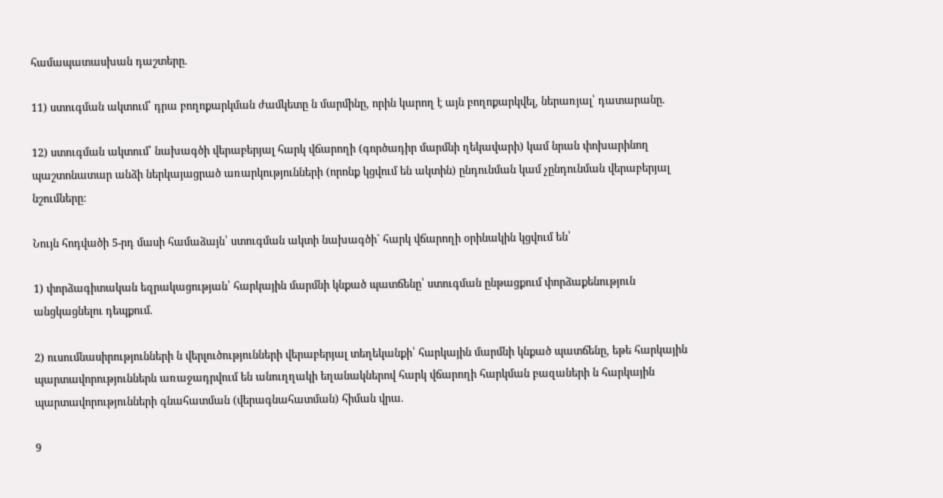համապատասխան դաշտերը.

11) ստուգման ակտում՝ դրա բողոքարկման ժամկետը ն մարմինը, որին կարող է այն բողոքարկվել, ներառյալ՝ դատարանը.

12) ստուգման ակտում՝ նախագծի վերաբերյալ հարկ վճարողի (գործադիր մարմնի ղեկավարի) կամ նրան փոխարինող պաշտոնատար անձի ներկայացրած առարկությունների (որոնք կցվում են ակտին) ընդունման կամ չընդունման վերաբերյալ նշումները:

Նույն հոդվածի 5-րդ մասի համաձայն՝ ստուգման ակտի նախագծի` հարկ վճարողի օրինակին կցվում են՝

1) փորձագիտական եզրակացության՝ հարկային մարմնի կնքած պատճենը՝ ստուգման ընթացքում փորձաքենություն անցկացնելու դեպքում.

2) ուսումնասիրությունների ն վերլուծությունների վերաբերյալ տեղեկանքի՝ հարկային մարմնի կնքած պատճենը, եթե հարկային պարտավորություններն առաջադրվում են անուղղակի եղանակներով հարկ վճարողի հարկման բազաների ն հարկային պարտավորությունների գնահատման (վերագնահատման) հիման վրա.

9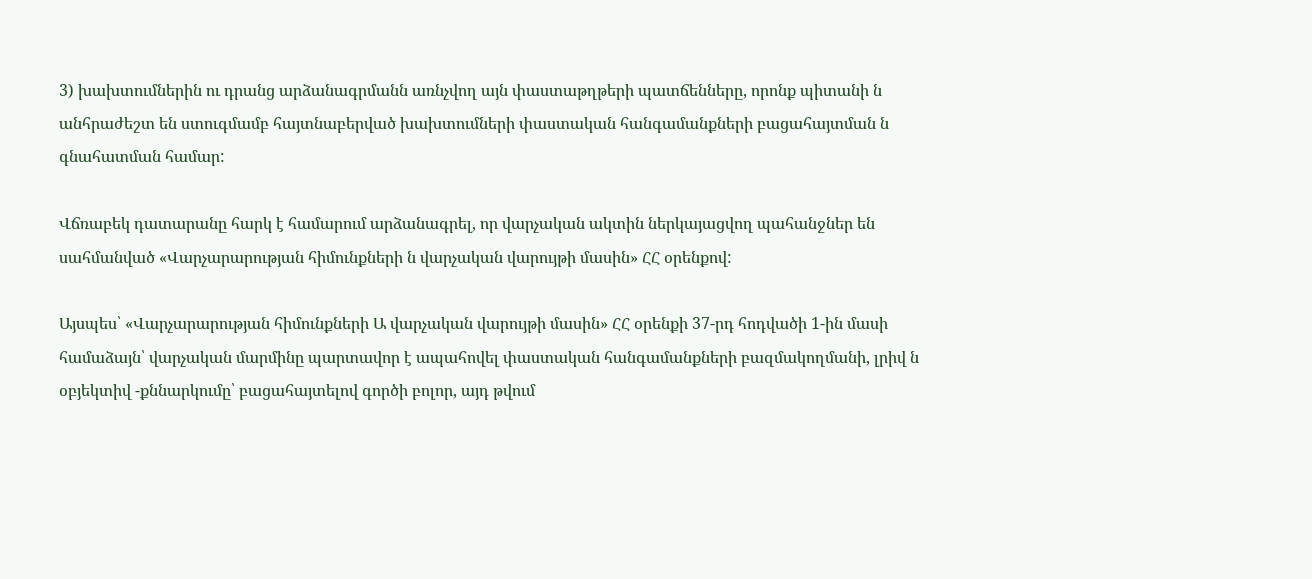3) խախտումներին ու դրանց արձանագրմանն առնչվող այն փաստաթղթերի պատճենները, որոնք պիտանի ն անհրաժեշտ են ստուգմամբ հայտնաբերված խախտումների փաստական հանգամանքների բացահայտման ն գնահատման համար:

Վճռաբեկ դատարանը հարկ է համարում արձանագրել, որ վարչական ակտին ներկայացվող պահանջներ են սահմանված «Վարչարարության հիմունքների ն վարչական վարույթի մասին» ՀՀ օրենքով:

Այսպես՝ «Վարչարարության հիմունքների Ա վարչական վարույթի մասին» ՀՀ օրենքի 37-րդ հոդվածի 1-ին մասի համաձայն՝ վարչական մարմինը պարտավոր է ապահովել փաստական հանգամանքների բազմակողմանի, լրիվ ն օբյեկտիվ -քննարկումը՝ բացահայտելով գործի բոլոր, այդ թվում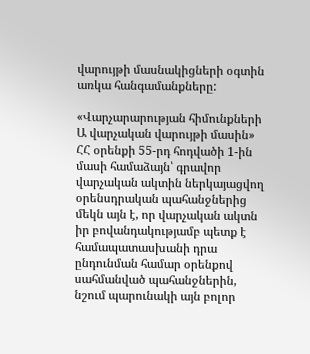վարույթի մասնակիցների օգտին առկա հանգամանքները:

«Վարչարարության հիմունքների Ա վարչական վարույթի մասին» ՀՀ օրենքի 55-րդ հոդվածի 1-ին մասի համաձայն՝ գրավոր վարչական ակտին ներկայացվող օրենսդրական պահանջներից մեկն այն է, որ վարչական ակտն իր բովանդակությամբ պետք է համապատասխանի դրա ընդունման համար օրենքով սահմանված պահանջներին, նշում պարունակի այն բոլոր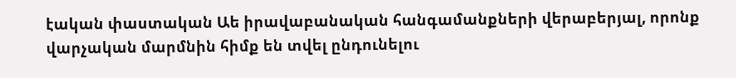էական փաստական Աե իրավաբանական հանգամանքների վերաբերյալ, որոնք վարչական մարմնին հիմք են տվել ընդունելու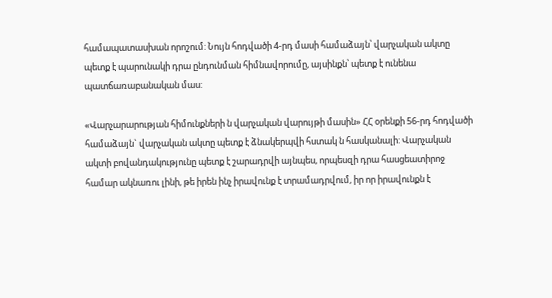համապատասխան որոշում: Նույն հոդվածի 4-րդ մասի համաձայն՝ վարչական ակտը պետք է պարունակի դրա ընդունման հիմնավորումը, այսինքն՝ պետք է ունենա պատճառաբանական մաս:

«Վարչարարության հիմունքների ն վարչական վարույթի մասին» ՀՀ օրենքի 56-րդ հոդվածի համաձայն` վարչական ակտը պետք է ձնակերպվի հստակ ն հասկանալի: Վարչական ակտի բովանդակությունը պետք է շարադրվի այնպես, որպեսզի դրա հասցեատիրոջ համար ակնառու լինի, թե իրեն ինչ իրավունք է տրամադրվում, իր որ իրավունքն է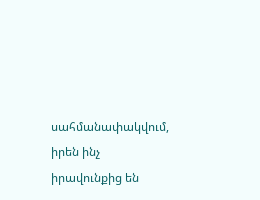սահմանափակվում, իրեն ինչ իրավունքից են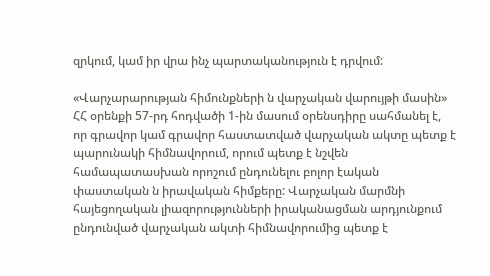զրկում, կամ իր վրա ինչ պարտականություն է դրվում:

«Վարչարարության հիմունքների ն վարչական վարույթի մասին» ՀՀ օրենքի 57-րդ հոդվածի 1-ին մասում օրենսդիրը սահմանել է, որ գրավոր կամ գրավոր հաստատված վարչական ակտը պետք է պարունակի հիմնավորում, որում պետք է նշվեն համապատասխան որոշում ընդունելու բոլոր էական փաստական ն իրավական հիմքերը: Վարչական մարմնի հայեցողական լիազորությունների իրականացման արդյունքում ընդունված վարչական ակտի հիմնավորումից պետք է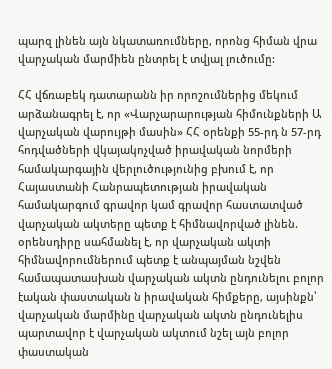պարզ լինեն այն նկատառումները, որոնց հիման վրա վարչական մարմիեն ընտրել է տվյալ լուծումը:

ՀՀ վճռաբեկ դատարանն իր որոշումներից մեկում արձանագրել է, որ «Վարչարարության հիմունքների Ա վարչական վարույթի մասին» ՀՀ օրենքի 55-րդ ն 57-րդ հոդվածների վկայակոչված իրավական նորմերի համակարգային վերլուծությունից բխում է, որ Հայաստանի Հանրապետության իրավական համակարգում գրավոր կամ գրավոր հաստատված վարչական ակտերը պետք է հիմնավորված լինեն. օրենսդիրը սահմանել է, որ վարչական ակտի հիմնավորումներում պետք է անպայման նշվեն համապատասխան վարչական ակտն ընդունելու բոլոր էական փաստական ն իրավական հիմքերը, այսինքն՝ վարչական մարմինը վարչական ակտն ընդունելիս պարտավոր է վարչական ակտում նշել այն բոլոր փաստական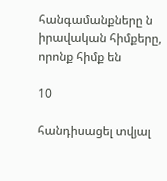հանգամանքները ն իրավական հիմքերը, որոնք հիմք են

10

հանդիսացել տվյալ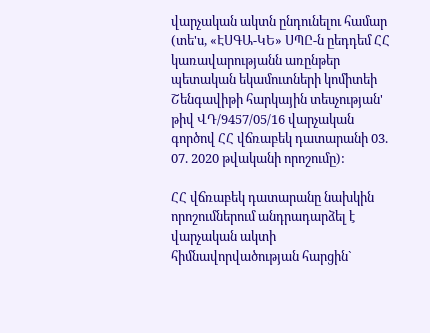վարչական ակտն ընդունելու համար (տե'ս, «ԷՍԳԱ-ԿԵ» ՍՊԸ-ն ըեդդեմ ՀՀ կառավարությանն առընթեր պետական եկամուտների կոմիտեի Շենգավիթի հարկային տեսչության' թիվ ՎԴ/9457/05/16 վարչական գործով ՀՀ վճռաբեկ դատարանի 03. 07. 2020 թվականի որոշումը):

ՀՀ վճռաբեկ դատարանը նախկին որոշումներում անդրադարձել է վարչական ակտի հիմնավորվածության հարցին`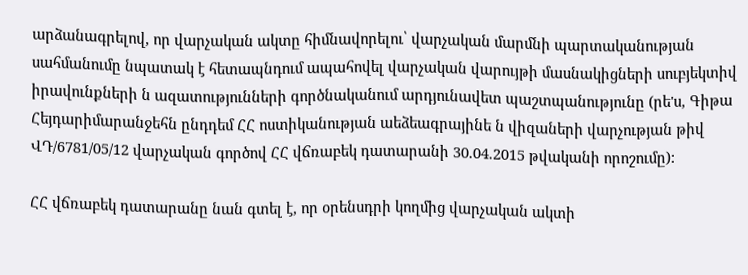արձանագրելով, որ վարչական ակտը հիմնավորելու՝ վարչական մարմնի պարտականության սահմանումը նպատակ է հետապնդում ապահովել վարչական վարույթի մասնակիցների սուբյեկտիվ իրավունքների ն ազատությունների գործնականում արդյունավետ պաշտպանությունը (րե'ս, Գիթա Հեյդարիմարանջեհն ընդդեմ ՀՀ ոստիկանության աեձեագրայինե ն վիզաների վարչության թիվ ՎԴ/6781/05/12 վարչական գործով ՀՀ վճռաբեկ դատարանի 30.04.2015 թվականի որոշումը):

ՀՀ վճռաբեկ դատարանը նան գտել է, որ օրենսդրի կողմից վարչական ակտի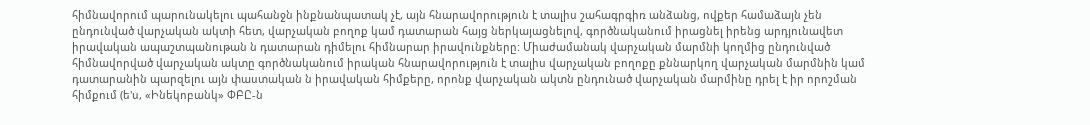հիմնավորում պարունակելու պահանջն ինքնանպատակ չէ, այն հնարավորություն է տալիս շահագրգիռ անձանց, ովքեր համաձայն չեն ընդունված վարչական ակտի հետ, վարչական բողոք կամ դատարան հայց ներկայացնելով, գործնականում իրացնել իրենց արդյունավետ իրավական ապաշտպանութան ն դատարան դիմելու հիմնարար իրավունքները: Միաժամանակ վարչական մարմնի կողմից ընդունված հիմնավորված վարչական ակտը գործնականում իրական հնարավորություն է տալիս վարչական բողոքը քննարկող վարչական մարմնին կամ դատարանին պարզելու այն փաստական ն իրավական հիմքերը, որոնք վարչական ակտն ընդունած վարչական մարմինը դրել է իր որոշման հիմքում (ե'ս, «Ինեկոբանկ» ՓԲԸ-ն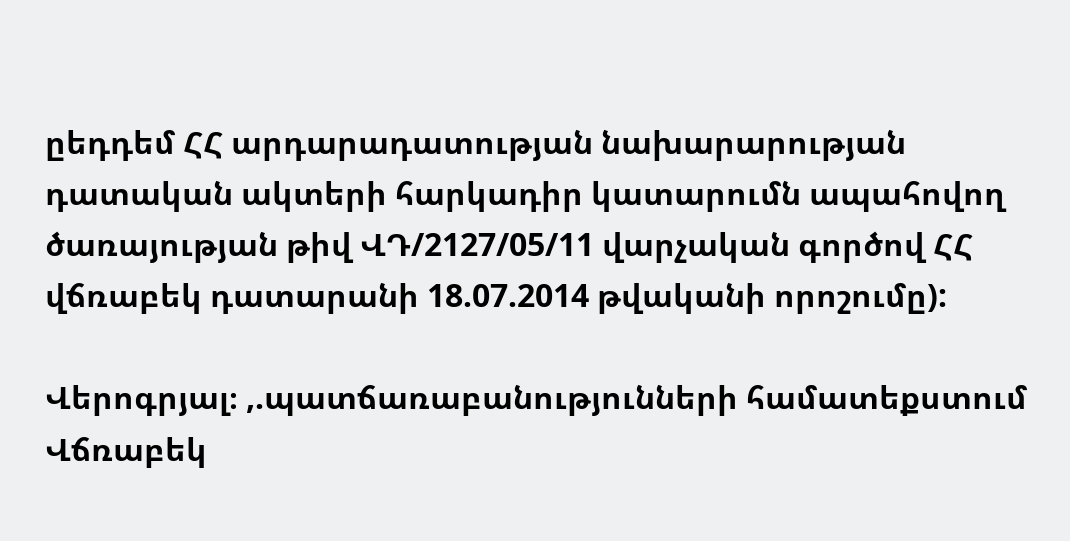ըեդդեմ ՀՀ արդարադատության նախարարության դատական ակտերի հարկադիր կատարումն ապահովող ծառայության թիվ ՎԴ/2127/05/11 վարչական գործով ՀՀ վճռաբեկ դատարանի 18.07.2014 թվականի որոշումը):

Վերոգրյալ։ ,.պատճառաբանությունների համատեքստում Վճռաբեկ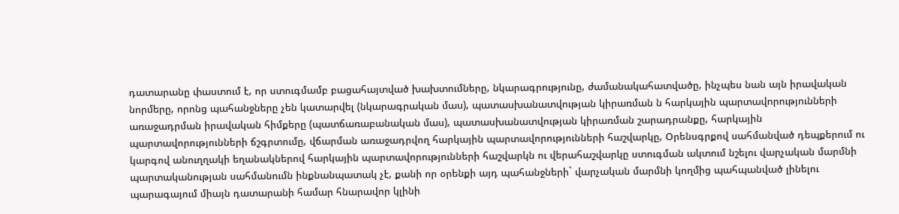դատարանը փաստում է, որ ստուգմամբ բացահայտված խախտումները, նկարագրությունը, ժամանակահատվածը, ինչպես նան այն իրավական նորմերը, որոնց պահանջները չեն կատարվել (նկարագրական մաս), պատասխանատվության կիրառման ն հարկային պարտավորությունների առաջադրման իրավական հիմքերը (պատճառաբանական մաս), պատասխանատվության կիրառման շարադրանքը, հարկային պարտավորությունների ճշգրտումը, վճարման առաջադրվող հարկային պարտավորությունների հաշվարկը, Օրենսգրքով սահմանված դեպքերում ու կարգով անուղղակի եղանակներով հարկային պարտավորությունների հաշվարկն ու վերահաշվարկը ստուգման ակտում նշելու վարչական մարմնի պարտականության սահմանումն ինքնանպատակ չէ, քանի որ օրենքի այդ պահանջների` վարչական մարմնի կողմից պահպանված լինելու պարագայում միայն դատարանի համար հնարավոր կլինի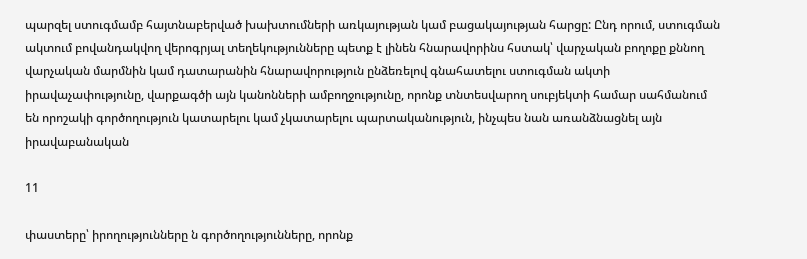պարզել ստուգմամբ հայտնաբերված խախտումների առկայության կամ բացակայության հարցը: Ընդ որում, ստուգման ակտում բովանդակվող վերոգրյալ տեղեկությունները պետք է լինեն հնարավորինս հստակ՝ վարչական բողոքը քննող վարչական մարմնին կամ դատարանին հնարավորություն ընձեռելով գնահատելու ստուգման ակտի իրավաչափությունը, վարքագծի այն կանոնների ամբողջությունը, որոնք տնտեսվարող սուբյեկտի համար սահմանում են որոշակի գործողություն կատարելու կամ չկատարելու պարտականություն, ինչպես նան առանձնացնել այն իրավաբանական

11

փաստերը՝ իրողությունները ն գործողությունները, որոնք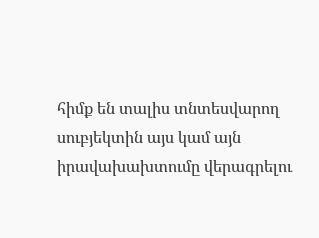հիմք են տալիս տնտեսվարող սուբյեկտին այս կամ այն իրավախախտումը վերագրելու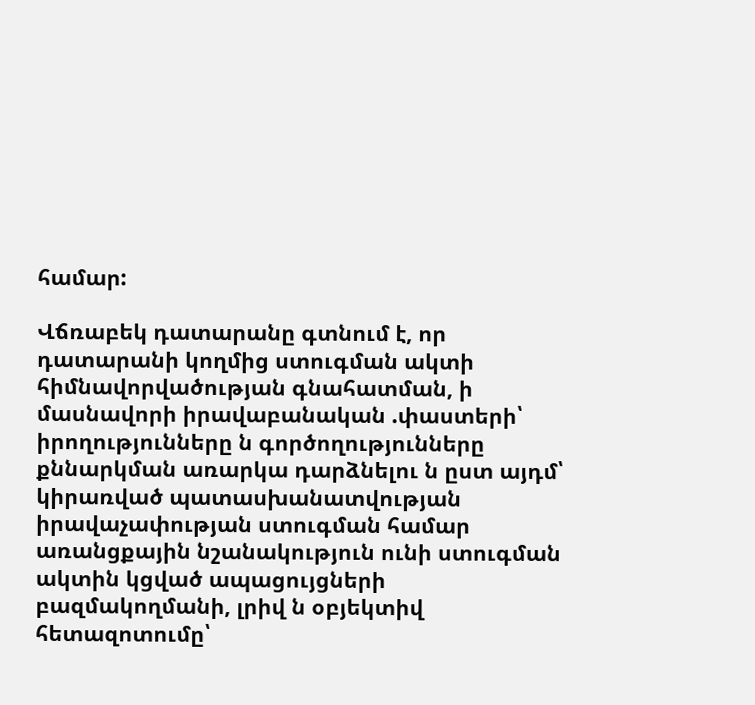համար:

Վճռաբեկ դատարանը գտնում է, որ դատարանի կողմից ստուգման ակտի հիմնավորվածության գնահատման, ի մասնավորի իրավաբանական .փաստերի՝ իրողությունները ն գործողությունները քննարկման առարկա դարձնելու ն ըստ այդմ՝ կիրառված պատասխանատվության իրավաչափության ստուգման համար առանցքային նշանակություն ունի ստուգման ակտին կցված ապացույցների բազմակողմանի, լրիվ ն օբյեկտիվ հետազոտումը՝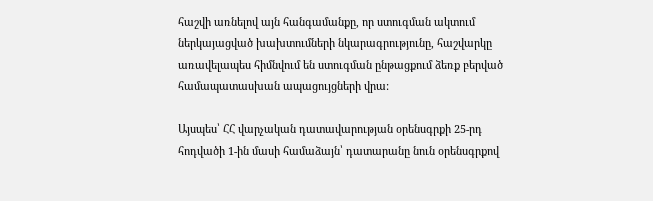հաշվի առնելով այն հանգամանքը, որ ստուգման ակտում ներկայացված խախտումների նկարագրությունը, հաշվարկը առավելապես հիմնվում են ստուգման ընթացքում ձեռք բերված համապատասխան ապացույցների վրա:

Այսպես՝ ՀՀ վարչական դատավարության օրենսգրքի 25-րդ հոդվածի 1-ին մասի համաձայն՝ դատարանը նուն օրենսգրքով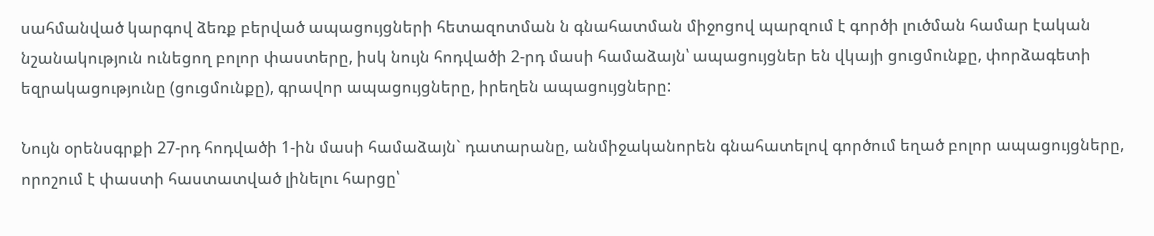սահմանված կարգով ձեռք բերված ապացույցների հետազոտման ն գնահատման միջոցով պարզում է գործի լուծման համար էական նշանակություն ունեցող բոլոր փաստերը, իսկ նույն հոդվածի 2-րդ մասի համաձայն՝ ապացույցներ են վկայի ցուցմունքը, փորձագետի եզրակացությունը (ցուցմունքը), գրավոր ապացույցները, իրեղեն ապացույցները:

Նույն օրենսգրքի 27-րդ հոդվածի 1-ին մասի համաձայն` դատարանը, անմիջականորեն գնահատելով գործում եղած բոլոր ապացույցները, որոշում է փաստի հաստատված լինելու հարցը՝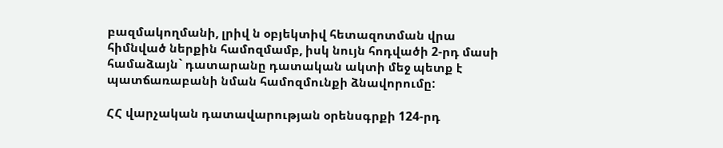բազմակողմանի, լրիվ ն օբյեկտիվ հետազոտման վրա հիմնված ներքին համոզմամբ, իսկ նույն հոդվածի 2-րդ մասի համաձայն` դատարանը դատական ակտի մեջ պետք է պատճառաբանի նման համոզմունքի ձնավորումը:

ՀՀ վարչական դատավարության օրենսգրքի 124-րդ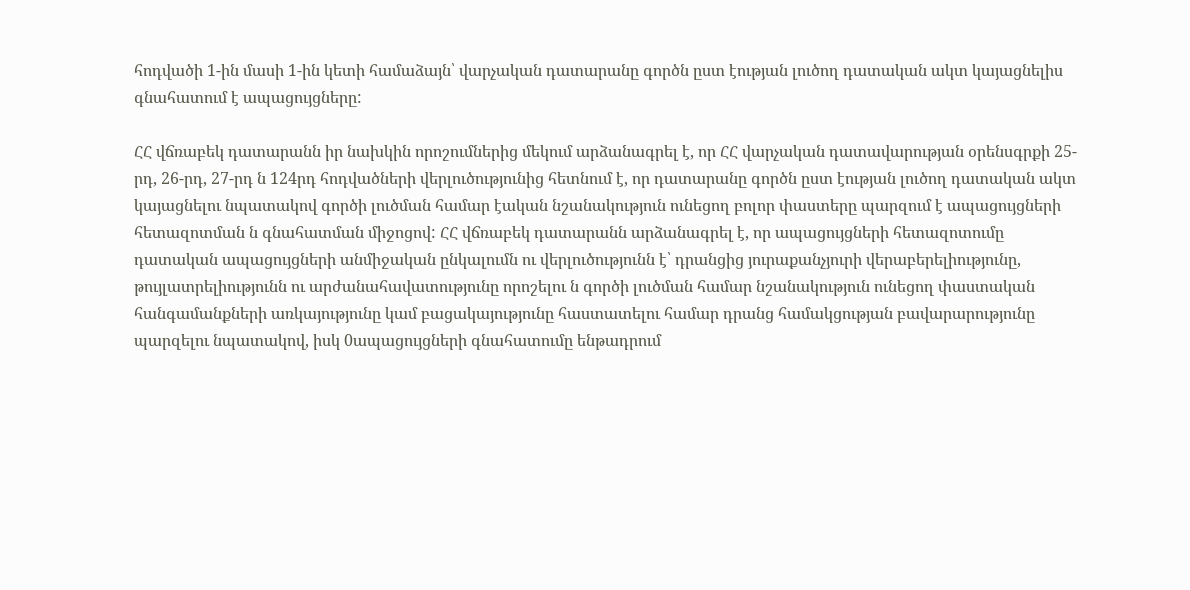հոդվածի 1-ին մասի 1-ին կետի համաձայն՝ վարչական դատարանը գործն ըստ էության լուծող դատական ակտ կայացնելիս գնահատում է ապացույցները:

ՀՀ վճռաբեկ դատարանն իր նախկին որոշումներից մեկում արձանագրել է, որ ՀՀ վարչական դատավարության օրենսգրքի 25-րդ, 26-րդ, 27-րդ ն 124րդ հոդվածների վերլուծությունից հետնում է, որ դատարանը գործն ըստ էության լուծող դատական ակտ կայացնելու նպատակով գործի լուծման համար էական նշանակություն ունեցող բոլոր փաստերը պարզում է ապացույցների հետազոտման ն գնահատման միջոցով: ՀՀ վճռաբեկ դատարանն արձանագրել է, որ ապացույցների հետազոտումը դատական ապացույցների անմիջական ընկալումն ու վերլուծությունն է՝ դրանցից յուրաքանչյուրի վերաբերելիությունը, թույլատրելիությունն ու արժանահավատությունը որոշելու ն գործի լուծման համար նշանակություն ունեցող փաստական հանգամանքների առկայությունը կամ բացակայությունը հաստատելու համար դրանց համակցության բավարարությունը պարզելու նպատակով, իսկ 0ապացույցների գնահատումը ենթադրում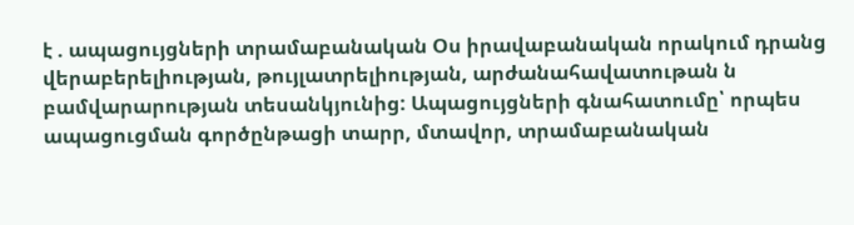է . ապացույցների տրամաբանական Օս իրավաբանական որակում դրանց վերաբերելիության, թույլատրելիության, արժանահավատութան ն բամվարարության տեսանկյունից: Ապացույցների գնահատումը՝ որպես ապացուցման գործընթացի տարր, մտավոր, տրամաբանական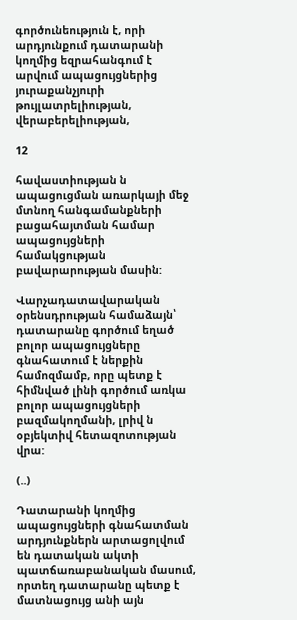գործունեություն է, որի արդյունքում դատարանի կողմից եզրահանգում է արվում ապացույցներից յուրաքանչյուրի թույլատրելիության, վերաբերելիության,

12

հավաստիության ն ապացուցման առարկայի մեջ մտնող հանգամանքների բացահայտման համար ապացույցների համակցության բավարարության մասին:

Վարչադատավարական օրենսդրության համաձայն՝ դատարանը գործում եղած բոլոր ապացույցները գնահատում է ներքին համոզմամբ, որը պետք է հիմնված լինի գործում առկա բոլոր ապացույցների բազմակողմանի, լրիվ ն օբյեկտիվ հետազոտության վրա:

(..)

Դատարանի կողմից ապացույցների գնահատման արդյունքներն արտացոլվում են դատական ակտի պատճառաբանական մասում, որտեղ դատարանը պետք է մատնացույց անի այն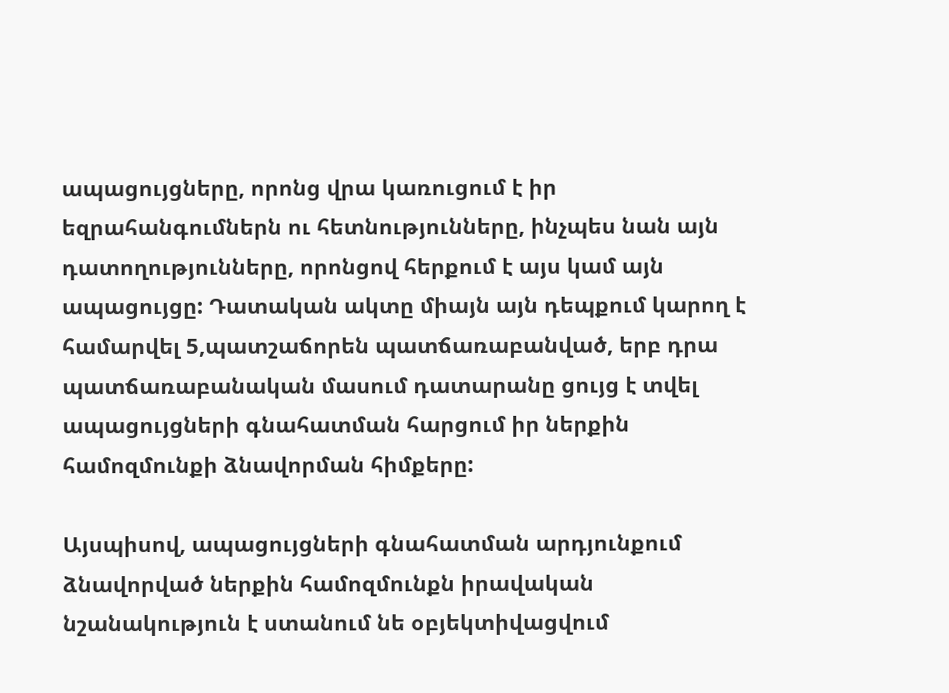ապացույցները, որոնց վրա կառուցում է իր եզրահանգումներն ու հետնությունները, ինչպես նան այն դատողությունները, որոնցով հերքում է այս կամ այն ապացույցը: Դատական ակտը միայն այն դեպքում կարող է համարվել 5,պատշաճորեն պատճառաբանված, երբ դրա պատճառաբանական մասում դատարանը ցույց է տվել ապացույցների գնահատման հարցում իր ներքին համոզմունքի ձնավորման հիմքերը:

Այսպիսով, ապացույցների գնահատման արդյունքում ձնավորված ներքին համոզմունքն իրավական նշանակություն է ստանում նե օբյեկտիվացվում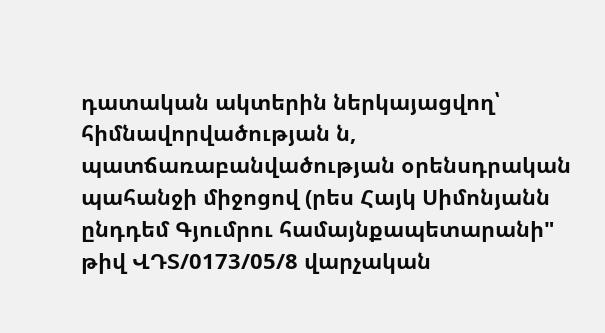դատական ակտերին ներկայացվող՝ հիմնավորվածության ն, պատճառաբանվածության օրենսդրական պահանջի միջոցով (րես Հայկ Սիմոնյանն ընդդեմ Գյումրու համայնքապետարանի" թիվ ՎԴՏ/0173/05/8 վարչական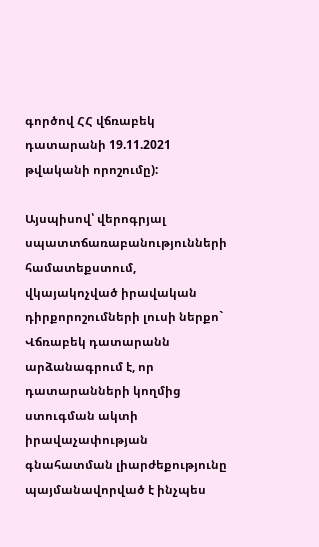գործով ՀՀ վճռաբեկ դատարանի 19.11.2021 թվականի որոշումը):

Այսպիսով՝ վերոգրյալ սպատտճառաբանությունների համատեքստում, վկայակոչված իրավական դիրքորոշումների լուսի ներքո` Վճռաբեկ դատարանն արձանագրում է, որ դատարանների կողմից ստուգման ակտի իրավաչափության գնահատման լիարժեքությունը պայմանավորված է ինչպես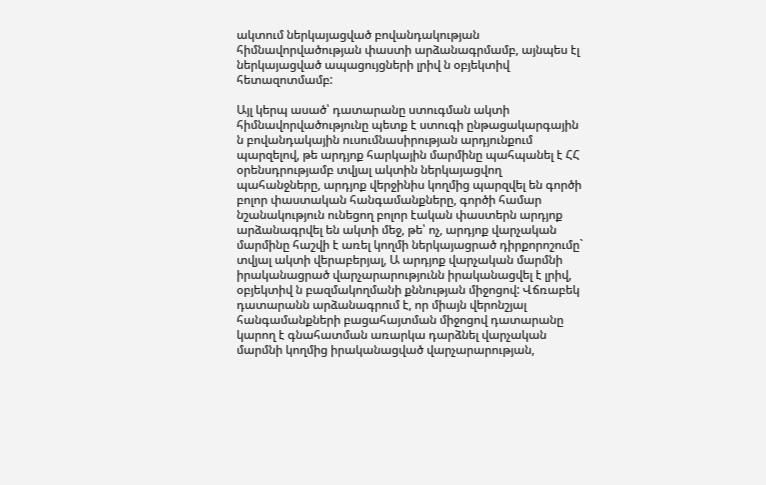ակտում ներկայացված բովանդակության հիմնավորվածության փաստի արձանագրմամբ, այնպես էլ ներկայացված ապացույցների լրիվ ն օբյեկտիվ հետազոտմամբ:

Այլ կերպ ասած՝ դատարանը ստուգման ակտի հիմնավորվածությունը պետք է ստուգի ընթացակարգային ն բովանդակային ուսումնասիրության արդյունքում պարզելով, թե արդյոք հարկային մարմինը պահպանել է ՀՀ օրենսդրությամբ տվյալ ակտին ներկայացվող պահանջները, արդյոք վերջինիս կողմից պարզվել են գործի բոլոր փաստական հանգամանքները, գործի համար նշանակություն ունեցող բոլոր էական փաստերն արդյոք արձանագրվել են ակտի մեջ, թե՝ ոչ, արդյոք վարչական մարմինը հաշվի է առել կողմի ներկայացրած դիրքորոշումը` տվյալ ակտի վերաբերյալ, Ա արդյոք վարչական մարմնի իրականացրած վարչարարությունն իրականացվել է լրիվ, օբյեկտիվ ն բազմակողմանի քննության միջոցով: Վճռաբեկ դատարանն արձանագրում է, որ միայն վերոնշյալ հանգամանքների բացահայտման միջոցով դատարանը կարող է գնահատման առարկա դարձնել վարչական մարմնի կողմից իրականացված վարչարարության,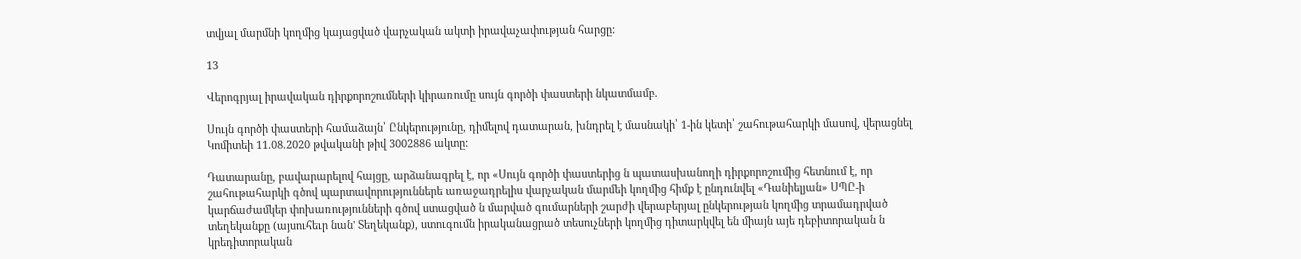տվյալ մարմնի կողմից կայացված վարչական ակտի իրավաչափության հարցը:

13

Վերոգրյալ իրավական դիրքորոշումների կիրառումը սույն գործի փաստերի նկատմամբ.

Սույն գործի փաստերի համաձայն՝ Ընկերությունը, դիմելով դատարան, խնդրել է մասնակի՝ 1-ին կետի՝ շահութահարկի մասով, վերացնել Կոմիտեի 11.08.2020 թվականի թիվ 3002886 ակտը:

Դատարանը, բավարարելով հայցը, արձանագրել է, որ «Սույն գործի փաստերից ն պատասխանողի դիրքորոշումից հետնում է, որ շահութահարկի գծով պարտավորություններե առաջադրելիս վարչական մարմեի կողմից հիմք է ընդունվել «Դանիելյան» ՍՊԸ-ի կարճաժամկեր փոխառությունների գծով ստացված ն մարված գումարների շարժի վերաբերյալ ընկերության կողմից տրամադրված տեղեկանքը (այսուհեւր նան' Տեղեկանք), ստուգումն իրականացրած տեսուչների կողմից դիտարկվել են միայն այե դեբիտորական ն կրեդիտորական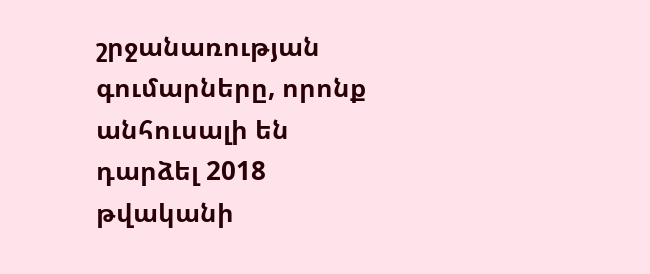շրջանառության գումարները, որոնք անհուսալի են դարձել 2018 թվականի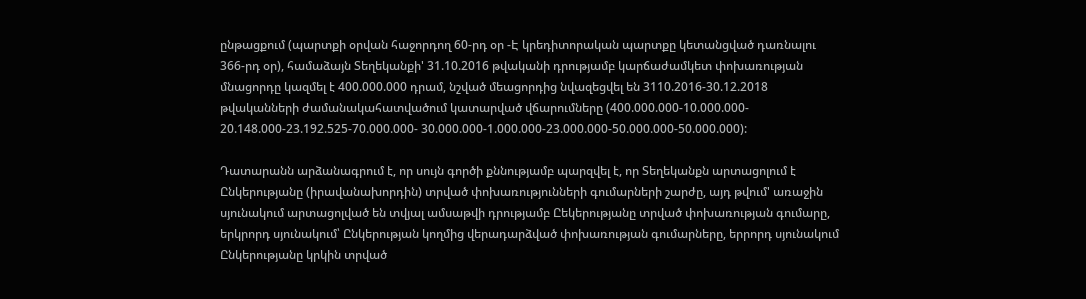ընթացքում (պարտքի օրվան հաջորդող 60-րդ օր -Է կրեդիտորական պարտքը կետանցված դառնալու 366-րդ օր), համաձայն Տեղեկանքի' 31.10.2016 թվականի դրությամբ կարճաժամկետ փոխառության մնացորդը կազմել է 400.000.000 դրամ, նշված մեացորդից նվազեցվել են 3110.2016-30.12.2018 թվականների ժամանակահատվածում կատարված վճարումները (400.000.000-10.000.000- 20.148.000-23.192.525-70.000.000- 30.000.000-1.000.000-23.000.000-50.000.000-50.000.000):

Դատարանն արձանագրում է, որ սույն գործի քննությամբ պարզվել է, որ Տեղեկանքն արտացոլում է Ընկերությանը (իրավանախորդին) տրված փոխառությունների գումարների շարժը, այդ թվում' առաջին սյունակում արտացոլված են տվյալ ամսաթվի դրությամբ Ըեկերությանը տրված փոխառության գումարը, երկրորդ սյունակում՝ Ընկերության կողմից վերադարձված փոխառության գումարները, երրորդ սյունակում Ընկերությանը կրկին տրված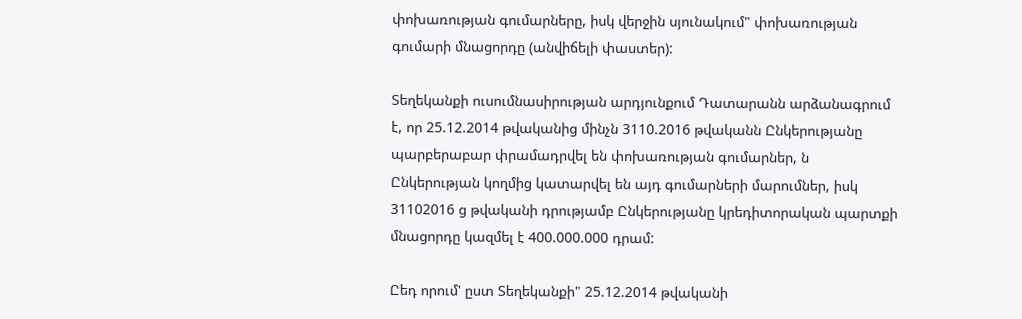փոխառության գումարները, իսկ վերջին սյունակում" փոխառության գումարի մնացորդը (անվիճելի փաստեր):

Տեղեկանքի ուսումնասիրության արդյունքում Դատարանն արձանագրում է, որ 25.12.2014 թվականից մինչն 3110.2016 թվականն Ընկերությանը պարբերաբար փրամադրվել են փոխառության գումարներ, ն Ընկերության կողմից կատարվել են այդ գումարների մարումներ, իսկ 31102016 ց թվականի դրությամբ Ընկերությանը կրեդիտորական պարտքի մնացորդը կազմել է 400.000.000 դրամ:

Ըեդ որում' ըստ Տեղեկանքի" 25.12.2014 թվականի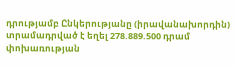դրությամբ Ընկերությանը (իրավանախորդին) տրամադրված է եղել 278.889.500 դրամ փոխառության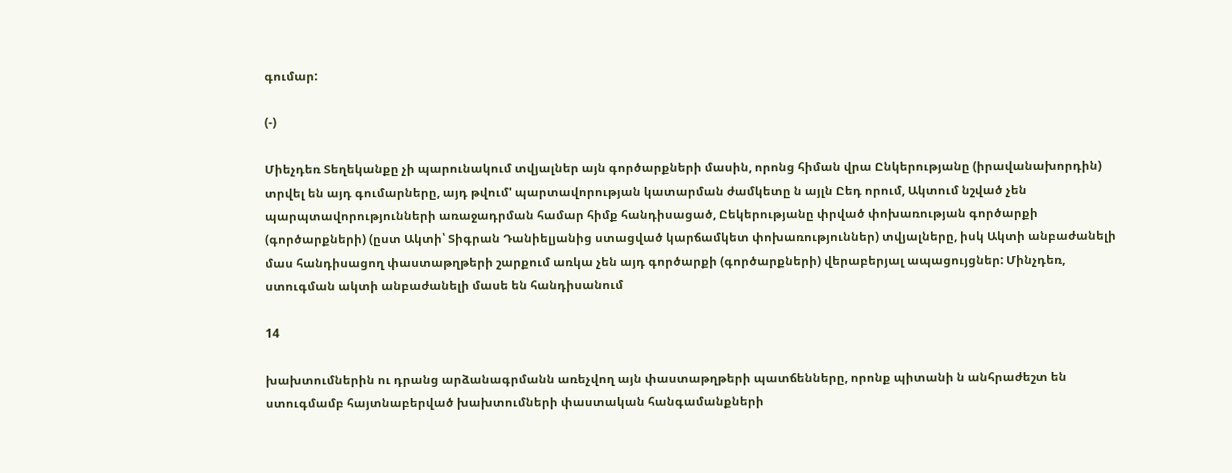գումար:

(-)

Միեչդեռ Տեղեկանքը չի պարունակում տվյալներ այն գործարքների մասին, որոնց հիման վրա Ընկերությանը (իրավանախորդին) տրվել են այդ գումարները, այդ թվում' պարտավորության կատարման ժամկետը ն այլն Ըեդ որում, Ակտում նշված չեն պարպտավորությունների առաջադրման համար հիմք հանդիսացած, Ըեկերությանը փրված փոխառության գործարքի (գործարքների) (ըստ Ակտի՝ Տիգրան Դանիելյանից ստացված կարճամկետ փոխառություններ) տվյալները, իսկ Ակտի անբաժանելի մաս հանդիսացող փաստաթղթերի շարքում առկա չեն այդ գործարքի (գործարքների) վերաբերյալ ապացույցներ: Մինչդեռ, ստուգման ակտի անբաժանելի մասե են հանդիսանում

14

խախտումներին ու դրանց արձանագրմանն առեչվող այն փաստաթղթերի պատճենները, որոնք պիտանի ն անհրաժեշտ են ստուգմամբ հայտնաբերված խախտումների փաստական հանգամանքների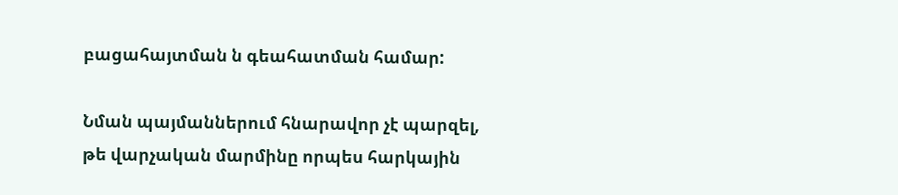բացահայտման ն գեահատման համար:

Նման պայմաններում հնարավոր չէ պարզել, թե վարչական մարմինը որպես հարկային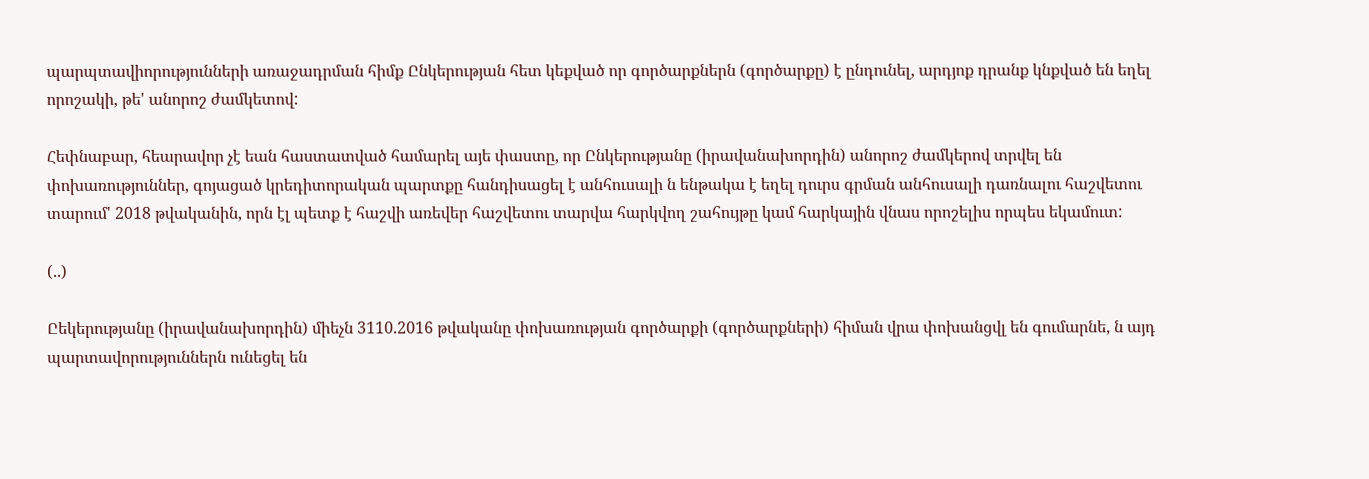պարպտավիորությունների առաջադրման հիմք Ընկերության հետ կեքված որ գործարքներն (գործարքը) է ընդունել, արդյոք դրանք կնքված են եղել որոշակի, թե' անորոշ ժամկետով:

Հեփնաբար, հեարավոր չէ եան հաստատված համարել այե փաստը, որ Ընկերությանը (իրավանախորդին) անորոշ ժամկերով տրվել են փոխառություններ, գոյացած կրեդիտորական պարտքը հանդիսացել է անհուսալի ն ենթակա է եղել դուրս գրման անհուսալի դառնալու հաշվետու տարում' 2018 թվականին, որն էլ պետք է հաշվի առեվեր հաշվետու տարվա հարկվող շահույթը կամ հարկային վնաս որոշելիս որպես եկամուտ:

(..)

Ըեկերությանը (իրավանախորդին) միեչն 3110.2016 թվականը փոխառության գործարքի (գործարքների) հիման վրա փոխանցվլ են գումարնե, ն այդ պարտավորություններն ունեցել են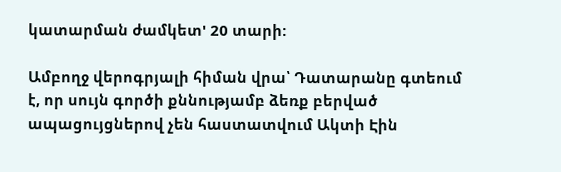կատարման ժամկետ' 20 տարի:

Ամբողջ վերոգրյալի հիման վրա՝ Դատարանը գտեում է, որ սույն գործի քննությամբ ձեռք բերված ապացույցներով չեն հաստատվում Ակտի Էին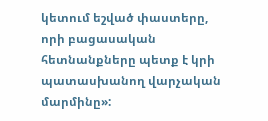կետում եշված փաստերը, որի բացասական հետնանքները պետք է կրի պատասխանող վարչական մարմինը»: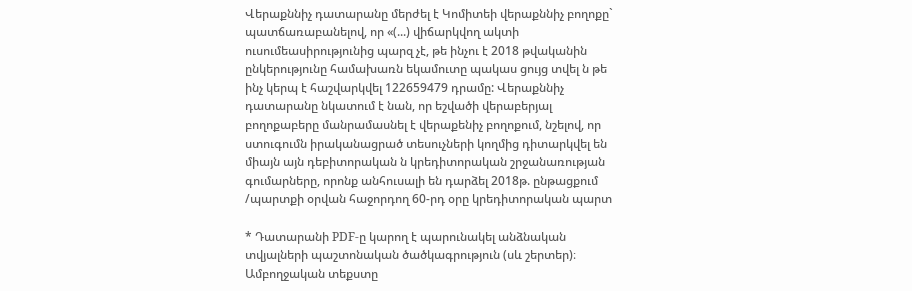Վերաքննիչ դատարանը մերժել է Կոմիտեի վերաքննիչ բողոքը` պատճառաբանելով, որ «(...) վիճարկվող ակտի ուսումեասիրությունից պարզ չէ, թե ինչու է 2018 թվականին ընկերությունը համախառն եկամուտը պակաս ցույց տվել ն թե ինչ կերպ է հաշվարկվել 122659479 դրամը: Վերաքննիչ դատարանը նկատում է նան, որ եշվածի վերաբերյալ բողոքաբերը մանրամասնել է վերաքենիչ բողոքում, նշելով, որ ստուգումն իրականացրած տեսուչների կողմից դիտարկվել են միայն այն դեբիտորական ն կրեդիտորական շրջանառության գումարները, որոնք անհուսալի են դարձել 2018թ. ընթացքում /պարտքի օրվան հաջորդող 60-րդ օրը կրեդիտորական պարտ

* Դատարանի PDF-ը կարող է պարունակել անձնական տվյալների պաշտոնական ծածկագրություն (սև շերտեր)։ Ամբողջական տեքստը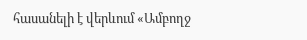հասանելի է վերևում «Ամբողջ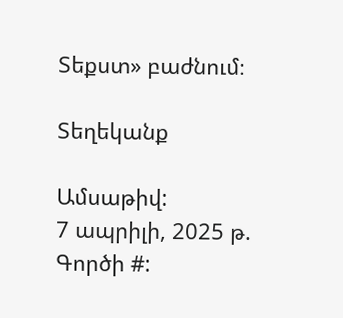Տեքստ» բաժնում։

Տեղեկանք

Ամսաթիվ:
7 ապրիլի, 2025 թ.
Գործի #: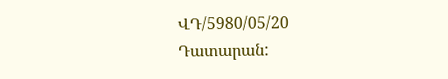ՎԴ/5980/05/20
Դատարան: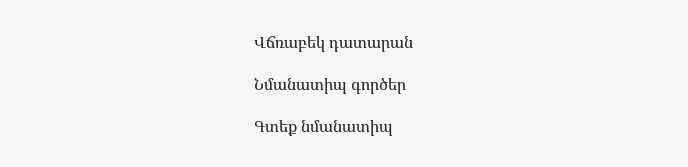Վճռաբեկ դատարան

Նմանատիպ գործեր

Գտեք նմանատիպ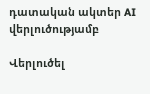դատական ակտեր AI վերլուծությամբ

Վերլուծել